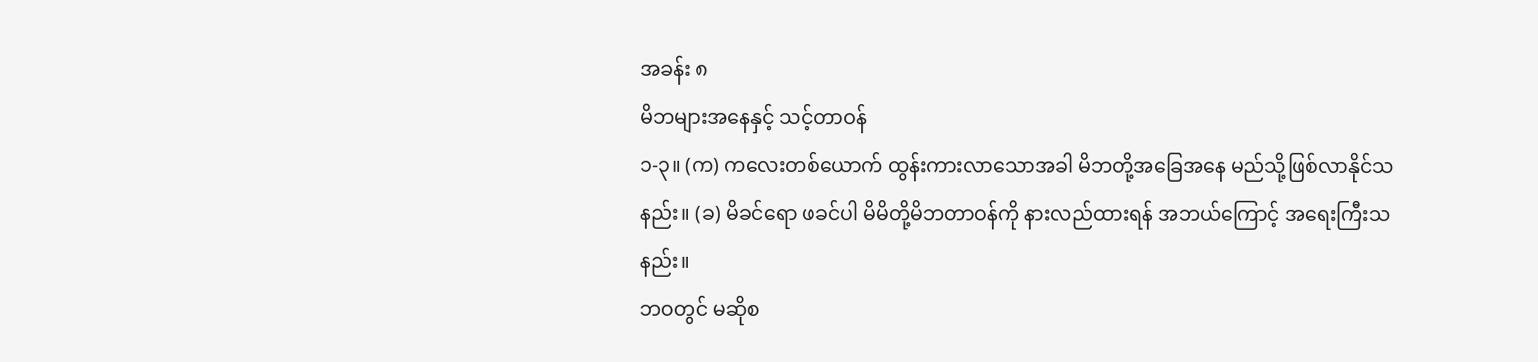အခန်း ၈
မိဘများအနေနှင့် သင့်တာဝန်
၁-၃။ (က) ကလေးတစ်ယောက် ထွန်းကားလာသောအခါ မိဘတို့အခြေအနေ မည်သို့ဖြစ်လာနိုင်သနည်း။ (ခ) မိခင်ရော ဖခင်ပါ မိမိတို့မိဘတာဝန်ကို နားလည်ထားရန် အဘယ်ကြောင့် အရေးကြီးသနည်း။
ဘဝတွင် မဆိုစ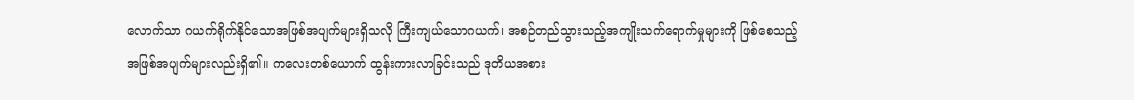လောက်သာ ဂယက်ရိုက်နိုင်သောအဖြစ်အပျက်များရှိသလို ကြီးကျယ်သောဂယက်၊ အစဉ်တည်သွားသည့်အကျိုးသက်ရောက်မှုများကို ဖြစ်စေသည့် အဖြစ်အပျက်များလည်းရှိ၏။ ကလေးတစ်ယောက် ထွန်းကားလာခြင်းသည် ဒုတိယအစား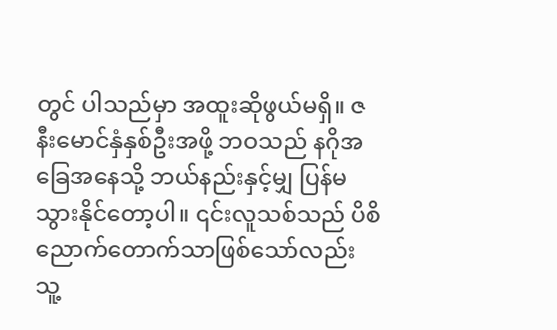တွင် ပါသည်မှာ အထူးဆိုဖွယ်မရှိ။ ဇနီးမောင်နှံနှစ်ဦးအဖို့ ဘဝသည် နဂိုအခြေအနေသို့ ဘယ်နည်းနှင့်မျှ ပြန်မသွားနိုင်တော့ပါ။ ၎င်းလူသစ်သည် ပိစိညောက်တောက်သာဖြစ်သော်လည်း သူ့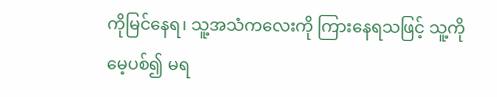ကိုမြင်နေရ၊ သူ့အသံကလေးကို ကြားနေရသဖြင့် သူ့ကို မေ့ပစ်၍ မရ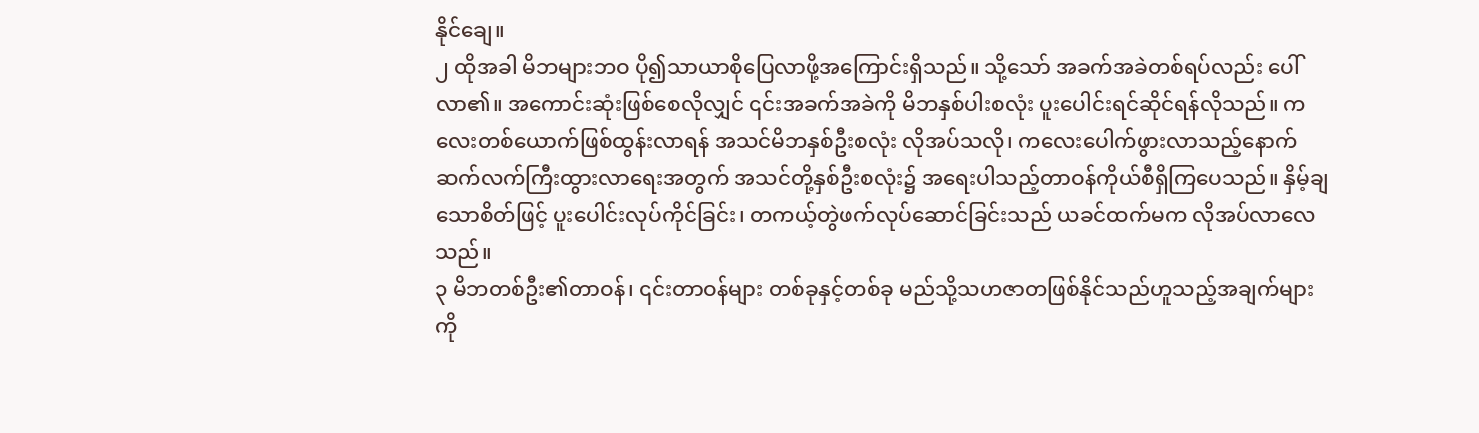နိုင်ချေ။
၂ ထိုအခါ မိဘများဘဝ ပို၍သာယာစိုပြေလာဖို့အကြောင်းရှိသည်။ သို့သော် အခက်အခဲတစ်ရပ်လည်း ပေါ်လာ၏။ အကောင်းဆုံးဖြစ်စေလိုလျှင် ၎င်းအခက်အခဲကို မိဘနှစ်ပါးစလုံး ပူးပေါင်းရင်ဆိုင်ရန်လိုသည်။ ကလေးတစ်ယောက်ဖြစ်ထွန်းလာရန် အသင်မိဘနှစ်ဦးစလုံး လိုအပ်သလို၊ ကလေးပေါက်ဖွားလာသည့်နောက် ဆက်လက်ကြီးထွားလာရေးအတွက် အသင်တို့နှစ်ဦးစလုံး၌ အရေးပါသည့်တာဝန်ကိုယ်စီရှိကြပေသည်။ နှိမ့်ချသောစိတ်ဖြင့် ပူးပေါင်းလုပ်ကိုင်ခြင်း၊ တကယ့်တွဲဖက်လုပ်ဆောင်ခြင်းသည် ယခင်ထက်မက လိုအပ်လာလေသည်။
၃ မိဘတစ်ဦး၏တာဝန်၊ ၎င်းတာဝန်များ တစ်ခုနှင့်တစ်ခု မည်သို့သဟဇာတဖြစ်နိုင်သည်ဟူသည့်အချက်များကို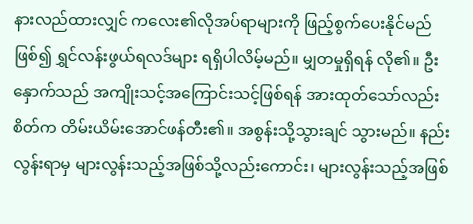နားလည်ထားလျှင် ကလေး၏လိုအပ်ရာများကို ဖြည့်စွက်ပေးနိုင်မည်ဖြစ်၍ ရွှင်လန်းဖွယ်ရလဒ်များ ရရှိပါလိမ့်မည်။ မျှတမှုရှိရန် လို၏။ ဦးနှောက်သည် အကျိုးသင့်အကြောင်းသင့်ဖြစ်ရန် အားထုတ်သော်လည်း စိတ်က တိမ်းယိမ်းအောင်ဖန်တီး၏။ အစွန်းသို့သွားချင် သွားမည်။ နည်းလွန်းရာမှ များလွန်းသည့်အဖြစ်သို့လည်းကောင်း၊ များလွန်းသည့်အဖြစ်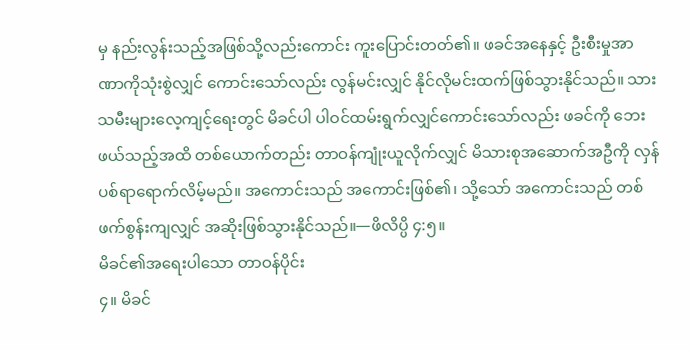မှ နည်းလွန်းသည့်အဖြစ်သို့လည်းကောင်း ကူးပြောင်းတတ်၏။ ဖခင်အနေနှင့် ဦးစီးမှုအာဏာကိုသုံးစွဲလျှင် ကောင်းသော်လည်း လွန်မင်းလျှင် နိုင်လိုမင်းထက်ဖြစ်သွားနိုင်သည်။ သားသမီးများလေ့ကျင့်ရေးတွင် မိခင်ပါ ပါဝင်ထမ်းရွက်လျှင်ကောင်းသော်လည်း ဖခင်ကို ဘေးဖယ်သည့်အထိ တစ်ယောက်တည်း တာဝန်ကျုံးယူလိုက်လျှင် မိသားစုအဆောက်အဦကို လှန်ပစ်ရာရောက်လိမ့်မည်။ အကောင်းသည် အကောင်းဖြစ်၏၊ သို့သော် အကောင်းသည် တစ်ဖက်စွန်းကျလျှင် အဆိုးဖြစ်သွားနိုင်သည်။—ဖိလိပ္ပိ ၄:၅။
မိခင်၏အရေးပါသော တာဝန်ပိုင်း
၄။ မိခင်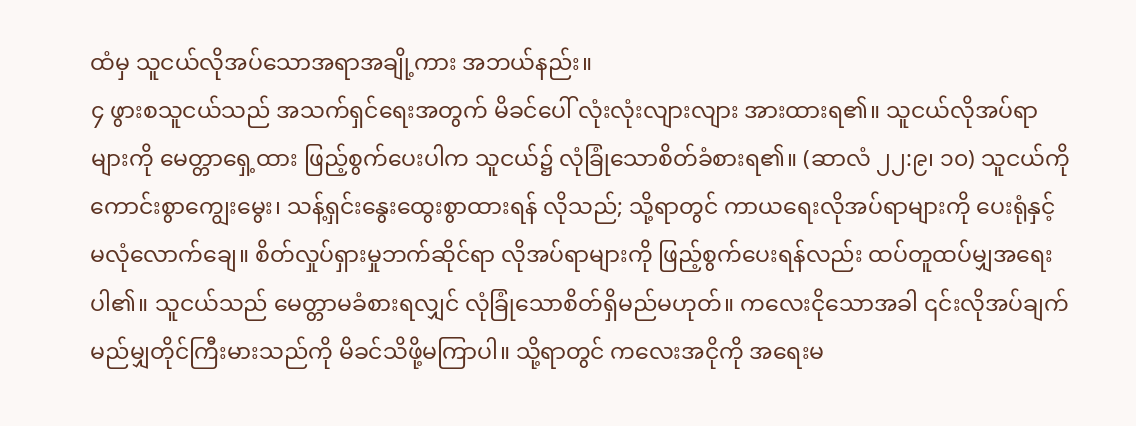ထံမှ သူငယ်လိုအပ်သောအရာအချို့ကား အဘယ်နည်း။
၄ ဖွားစသူငယ်သည် အသက်ရှင်ရေးအတွက် မိခင်ပေါ် လုံးလုံးလျားလျား အားထားရ၏။ သူငယ်လိုအပ်ရာများကို မေတ္တာရှေ့ထား ဖြည့်စွက်ပေးပါက သူငယ်၌ လုံခြုံသောစိတ်ခံစားရ၏။ (ဆာလံ ၂၂:၉၊ ၁၀) သူငယ်ကို ကောင်းစွာကျွေးမွေး၊ သန့်ရှင်းနွေးထွေးစွာထားရန် လိုသည်; သို့ရာတွင် ကာယရေးလိုအပ်ရာများကို ပေးရုံနှင့်မလုံလောက်ချေ။ စိတ်လှုပ်ရှားမှုဘက်ဆိုင်ရာ လိုအပ်ရာများကို ဖြည့်စွက်ပေးရန်လည်း ထပ်တူထပ်မျှအရေးပါ၏။ သူငယ်သည် မေတ္တာမခံစားရလျှင် လုံခြုံသောစိတ်ရှိမည်မဟုတ်။ ကလေးငိုသောအခါ ၎င်းလိုအပ်ချက်မည်မျှတိုင်ကြီးမားသည်ကို မိခင်သိဖို့မကြာပါ။ သို့ရာတွင် ကလေးအငိုကို အရေးမ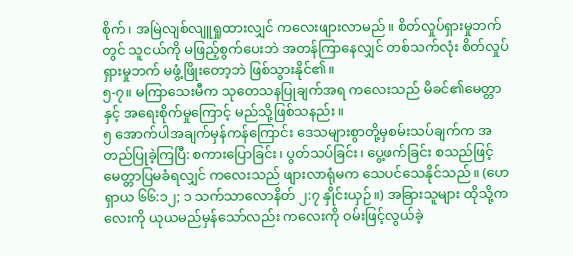စိုက်၊ အမြဲလျစ်လျူရှုထားလျှင် ကလေးဖျားလာမည်။ စိတ်လှုပ်ရှားမှုဘက်တွင် သူငယ်ကို မဖြည့်စွက်ပေးဘဲ အတန်ကြာနေလျှင် တစ်သက်လုံး စိတ်လှုပ်ရှားမှုဘက် မဖွံ့ဖြိုးတော့ဘဲ ဖြစ်သွားနိုင်၏။
၅-၇။ မကြာသေးမီက သုတေသနပြုချက်အရ ကလေးသည် မိခင်၏မေတ္တာနှင့် အရေးစိုက်မှုကြောင့် မည်သို့ဖြစ်သနည်း။
၅ အောက်ပါအချက်မှန်ကန်ကြောင်း ဒေသများစွာတို့မှစမ်းသပ်ချက်က အတည်ပြုခဲ့ကြပြီ: စကားပြောခြင်း၊ ပွတ်သပ်ခြင်း၊ ပွေ့ဖက်ခြင်း စသည်ဖြင့် မေတ္တာပြမခံရလျှင် ကလေးသည် ဖျားလာရုံမက သေပင်သေနိုင်သည်။ (ဟေရှာယ ၆၆:၁၂; ၁ သက်သာလောနိတ် ၂:၇ နှိုင်းယှဉ်။) အခြားသူများ ထိုသို့ကလေးကို ယုယမည်မှန်သော်လည်း ကလေးကို ဝမ်းဖြင့်လွယ်ခဲ့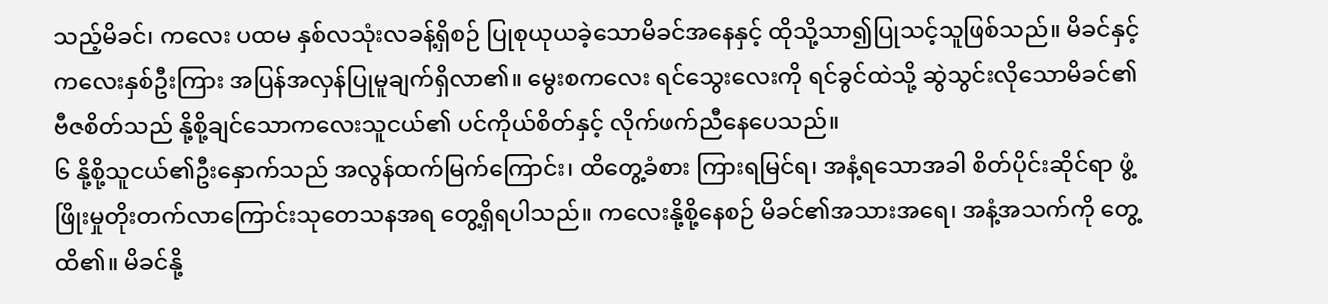သည့်မိခင်၊ ကလေး ပထမ နှစ်လသုံးလခန့်ရှိစဉ် ပြုစုယုယခဲ့သောမိခင်အနေနှင့် ထိုသို့သာ၍ပြုသင့်သူဖြစ်သည်။ မိခင်နှင့်ကလေးနှစ်ဦးကြား အပြန်အလှန်ပြုမူချက်ရှိလာ၏။ မွေးစကလေး ရင်သွေးလေးကို ရင်ခွင်ထဲသို့ ဆွဲသွင်းလိုသောမိခင်၏ ဗီဇစိတ်သည် နို့စို့ချင်သောကလေးသူငယ်၏ ပင်ကိုယ်စိတ်နှင့် လိုက်ဖက်ညီနေပေသည်။
၆ နို့စို့သူငယ်၏ဦးနှောက်သည် အလွန်ထက်မြက်ကြောင်း၊ ထိတွေ့ခံစား ကြားရမြင်ရ၊ အနံ့ရသောအခါ စိတ်ပိုင်းဆိုင်ရာ ဖွံ့ဖြိုးမှုတိုးတက်လာကြောင်းသုတေသနအရ တွေ့ရှိရပါသည်။ ကလေးနို့စို့နေစဉ် မိခင်၏အသားအရေ၊ အနံ့အသက်ကို တွေ့ထိ၏။ မိခင်နို့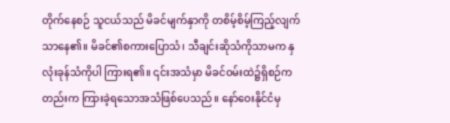တိုက်နေစဉ် သူငယ်သည် မိခင်မျက်နှာကို တစိမ့်စိမ့်ကြည့်လျက်သာနေ၏။ မိခင်၏စကားပြောသံ၊ သီချင်းဆိုသံကိုသာမက နှလုံးခုန်သံကိုပါ ကြားရ၏။ ၎င်းအသံမှာ မိခင်ဝမ်းထဲ၌ရှိစဉ်ကတည်းက ကြားခဲ့ရသောအသံဖြစ်ပေသည်။ နော်ဝေးနိုင်ငံမှ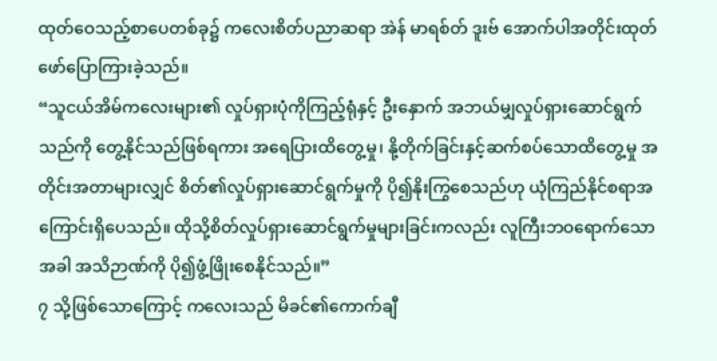ထုတ်ဝေသည့်စာပေတစ်ခု၌ ကလေးစိတ်ပညာဆရာ အဲန် မာရစ်တ် ဒူးဗ် အောက်ပါအတိုင်းထုတ်ဖော်ပြောကြားခဲ့သည်။
“သူငယ်အိမ်ကလေးများ၏ လှုပ်ရှားပုံကိုကြည့်ရုံနှင့် ဦးနှောက် အဘယ်မျှလှုပ်ရှားဆောင်ရွက်သည်ကို တွေ့နိုင်သည်ဖြစ်ရကား အရေပြားထိတွေ့မှု၊ နို့တိုက်ခြင်းနှင့်ဆက်စပ်သောထိတွေ့မှု အတိုင်းအတာများလျှင် စိတ်၏လှုပ်ရှားဆောင်ရွက်မှုကို ပို၍နိုးကြွစေသည်ဟု ယုံကြည်နိုင်စရာအကြောင်းရှိပေသည်။ ထိုသို့စိတ်လှုပ်ရှားဆောင်ရွက်မှုများခြင်းကလည်း လူကြီးဘဝရောက်သောအခါ အသိဉာဏ်ကို ပို၍ဖွံ့ဖြိုးစေနိုင်သည်။”
၇ သို့ဖြစ်သောကြောင့် ကလေးသည် မိခင်၏ကောက်ချီ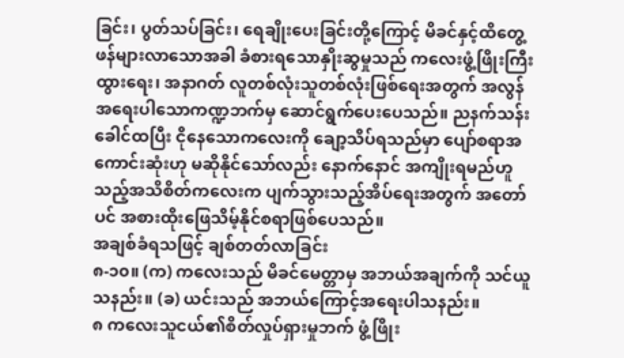ခြင်း၊ ပွတ်သပ်ခြင်း၊ ရေချိုးပေးခြင်းတို့ကြောင့် မိခင်နှင့်ထိတွေ့ဖန်များလာသောအခါ ခံစားရသောနှိုးဆွမှုသည် ကလေးဖွံ့ဖြိုးကြီးထွားရေး၊ အနာဂတ် လူတစ်လုံးသူတစ်လုံးဖြစ်ရေးအတွက် အလွန်အရေးပါသောကဏ္ဍဘက်မှ ဆောင်ရွက်ပေးပေသည်။ ညနက်သန်းခေါင်ထပြီး ငိုနေသောကလေးကို ချော့သိပ်ရသည်မှာ ပျော်စရာအကောင်းဆုံးဟု မဆိုနိုင်သော်လည်း နောက်နောင် အကျိုးရမည်ဟူသည့်အသိစိတ်ကလေးက ပျက်သွားသည့်အိပ်ရေးအတွက် အတော်ပင် အစားထိုးဖြေသိမ့်နိုင်စရာဖြစ်ပေသည်။
အချစ်ခံရသဖြင့် ချစ်တတ်လာခြင်း
၈-၁၀။ (က) ကလေးသည် မိခင်မေတ္တာမှ အဘယ်အချက်ကို သင်ယူသနည်း။ (ခ) ယင်းသည် အဘယ်ကြောင့်အရေးပါသနည်း။
၈ ကလေးသူငယ်၏စိတ်လှုပ်ရှားမှုဘက် ဖွံ့ဖြိုး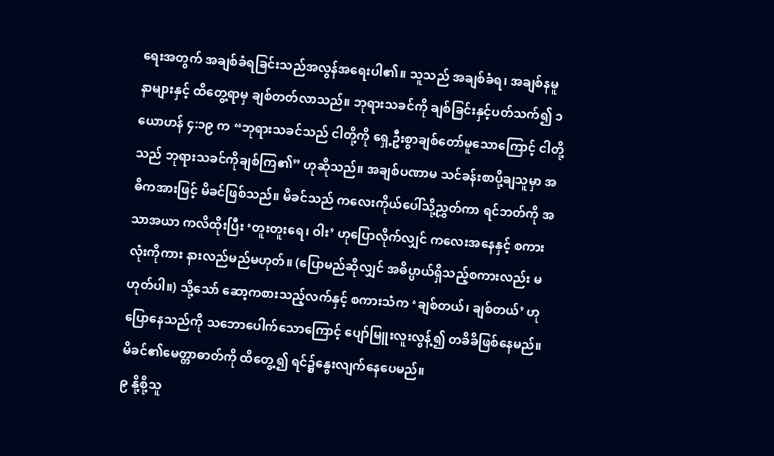ရေးအတွက် အချစ်ခံရခြင်းသည်အလွန်အရေးပါ၏။ သူသည် အချစ်ခံရ၊ အချစ်နမူနာများနှင့် ထိတွေ့ရာမှ ချစ်တတ်လာသည်။ ဘုရားသခင်ကို ချစ်ခြင်းနှင့်ပတ်သက်၍ ၁ ယောဟန် ၄:၁၉ က “ဘုရားသခင်သည် ငါတို့ကို ရှေ့ဦးစွာချစ်တော်မူသောကြောင့် ငါတို့သည် ဘုရားသခင်ကိုချစ်ကြ၏” ဟုဆိုသည်။ အချစ်ပဏာမ သင်ခန်းစာပို့ချသူမှာ အဓိကအားဖြင့် မိခင်ဖြစ်သည်။ မိခင်သည် ကလေးကိုယ်ပေါ်သို့ညွှတ်ကာ ရင်ဘတ်ကို အသာအယာ ကလိထိုးပြီး ‘တူးတူးရေ၊ ဝါး’ ဟုပြောလိုက်လျှင် ကလေးအနေနှင့် စကားလုံးကိုကား နားလည်မည်မဟုတ်။ (ပြောမည်ဆိုလျှင် အဓိပ္ပာယ်ရှိသည့်စကားလည်း မဟုတ်ပါ။) သို့သော် ဆော့ကစားသည့်လက်နှင့် စကားသံက ‘ချစ်တယ်၊ ချစ်တယ်’ ဟုပြောနေသည်ကို သဘောပေါက်သောကြောင့် ပျော်မြူးလူးလွန့်၍ တခိခိဖြစ်နေမည်။ မိခင်၏မေတ္တာဓာတ်ကို ထိတွေ့၍ ရင်၌နွေးလျက်နေပေမည်။
၉ နို့စို့သူ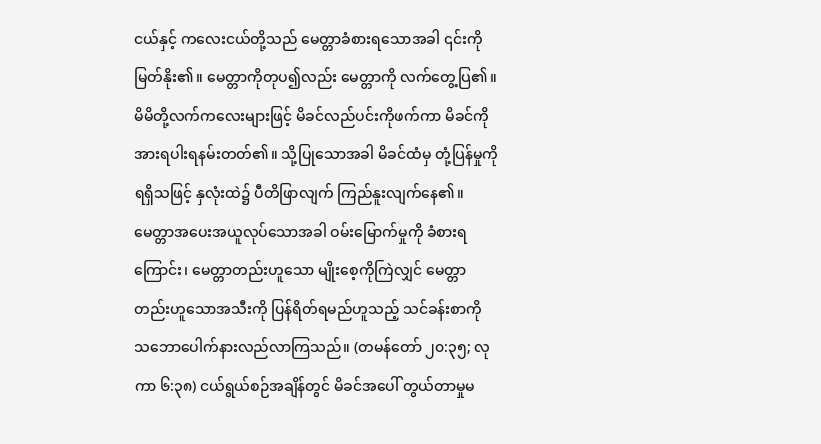ငယ်နှင့် ကလေးငယ်တို့သည် မေတ္တာခံစားရသောအခါ ၎င်းကိုမြတ်နိုး၏။ မေတ္တာကိုတုပ၍လည်း မေတ္တာကို လက်တွေ့ပြ၏။ မိမိတို့လက်ကလေးများဖြင့် မိခင်လည်ပင်းကိုဖက်ကာ မိခင်ကိုအားရပါးရနမ်းတတ်၏။ သို့ပြုသောအခါ မိခင်ထံမှ တုံ့ပြန်မှုကိုရရှိသဖြင့် နှလုံးထဲ၌ ပီတိဖြာလျက် ကြည်နူးလျက်နေ၏။ မေတ္တာအပေးအယူလုပ်သောအခါ ဝမ်းမြောက်မှုကို ခံစားရကြောင်း၊ မေတ္တာတည်းဟူသော မျိုးစေ့ကိုကြဲလျှင် မေတ္တာတည်းဟူသောအသီးကို ပြန်ရိတ်ရမည်ဟူသည့် သင်ခန်းစာကို သဘောပေါက်နားလည်လာကြသည်။ (တမန်တော် ၂၀:၃၅; လုကာ ၆:၃၈) ငယ်ရွယ်စဉ်အချိန်တွင် မိခင်အပေါ် တွယ်တာမှုမ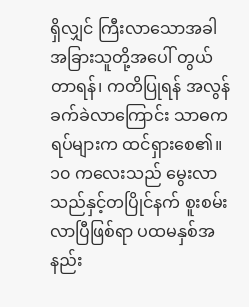ရှိလျှင် ကြီးလာသောအခါ အခြားသူတို့အပေါ် တွယ်တာရန်၊ ကတိပြုရန် အလွန်ခက်ခဲလာကြောင်း သာဓကရပ်များက ထင်ရှားစေ၏။
၁၀ ကလေးသည် မွေးလာသည်နှင့်တပြိုင်နက် စူးစမ်းလာပြီဖြစ်ရာ ပထမနှစ်အနည်း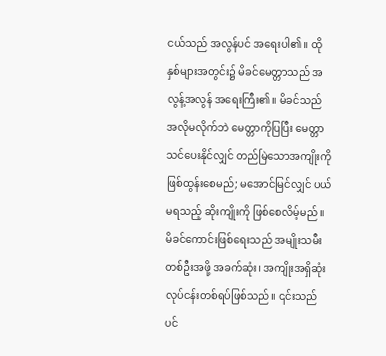ငယ်သည် အလွန်ပင် အရေးပါ၏။ ထိုနှစ်များအတွင်း၌ မိခင်မေတ္တာသည် အလွန့်အလွန် အရေးကြီး၏။ မိခင်သည် အလိုမလိုက်ဘဲ မေတ္တာကိုပြပြီး မေတ္တာသင်ပေးနိုင်လျှင် တည်မြဲသောအကျိုးကို ဖြစ်ထွန်းစေမည်; မအောင်မြင်လျှင် ပယ်မရသည့် ဆိုးကျိုးကို ဖြစ်စေလိမ့်မည်။ မိခင်ကောင်းဖြစ်ရေးသည် အမျိုးသမီးတစ်ဦးအဖို့ အခက်ဆုံး၊ အကျိုးအရှိဆုံးလုပ်ငန်းတစ်ရပ်ဖြစ်သည်။ ၎င်းသည် ပင်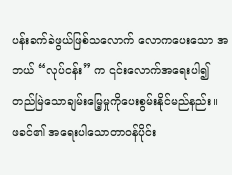ပန်းခက်ခဲဖွယ်ဖြစ်သလောက် လောကပေးသော အဘယ် “လုပ်ငန်း” က ၎င်းလောက်အရေးပါ၍ တည်မြဲသောချမ်းမြေ့မှုကိုပေးစွမ်းနိုင်မည်နည်း။
ဖခင်၏ အရေးပါသောတာဝန်ပိုင်း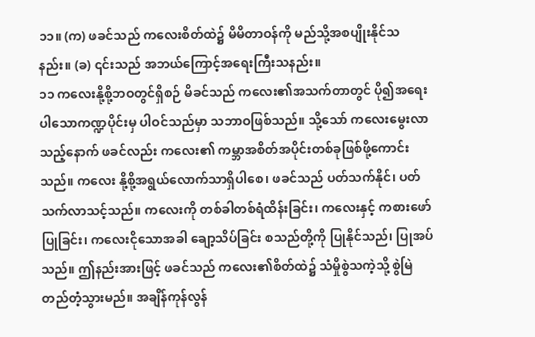၁၁။ (က) ဖခင်သည် ကလေးစိတ်ထဲ၌ မိမိတာဝန်ကို မည်သို့အစပျိုးနိုင်သနည်း။ (ခ) ၎င်းသည် အဘယ်ကြောင့်အရေးကြီးသနည်း။
၁၁ ကလေးနို့စို့ဘဝတွင်ရှိစဉ် မိခင်သည် ကလေး၏အသက်တာတွင် ပို၍အရေးပါသောကဏ္ဍပိုင်းမှ ပါဝင်သည်မှာ သဘာဝဖြစ်သည်။ သို့သော် ကလေးမွေးလာသည့်နောက် ဖခင်လည်း ကလေး၏ ကမ္ဘာအစိတ်အပိုင်းတစ်ခုဖြစ်ဖို့ကောင်းသည်။ ကလေး နို့စို့အရွယ်လောက်သာရှိပါစေ၊ ဖခင်သည် ပတ်သက်နိုင်၊ ပတ်သက်လာသင့်သည်။ ကလေးကို တစ်ခါတစ်ရံထိန်းခြင်း၊ ကလေးနှင့် ကစားဖော်ပြုခြင်း၊ ကလေးငိုသောအခါ ချော့သိပ်ခြင်း စသည်တို့ကို ပြုနိုင်သည်၊ ပြုအပ်သည်။ ဤနည်းအားဖြင့် ဖခင်သည် ကလေး၏စိတ်ထဲ၌ သံမှိုစွဲသကဲ့သို့ စွဲမြဲတည်တံ့သွားမည်။ အချိန်ကုန်လွန်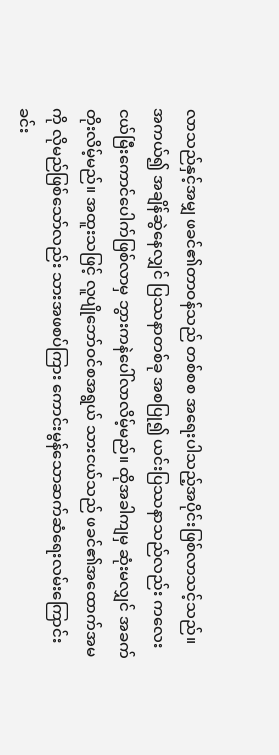လာသည်နှင့်အမျှ ဖခင်၏တာဝန်သည် တစ်စစ အရေးပါသည့်အပိုင်းဖြစ်လာသင့်သည်။ အကယ်၍ အချိန်ဆွဲနေလျှင် ပြဿနာတစ်ခု အစပြု၍ ယင်းပြဿနာသည်လည်း ကလေးငယ်မြီးကောင်ပေါက်ဖြစ်လာမှ ဘွားကနဲပေါ်လာလိမ့်မည်။ ထိုအခါကျမှ ဆုံးမလျှင် အခက်တိုးလိမ့်မည်။ အထူးသဖြင့် လူပျိုဘော်ဝင်စအရွယ် သားငယ်သည် ဖခင်၏အထောက်အမကို လိုမည်ဖြစ်သော်လည်း သားအဖစပ်ကြား ကောင်းမွန်သောဆက်ဆံရေးလမ်းကြောင်း ခင်း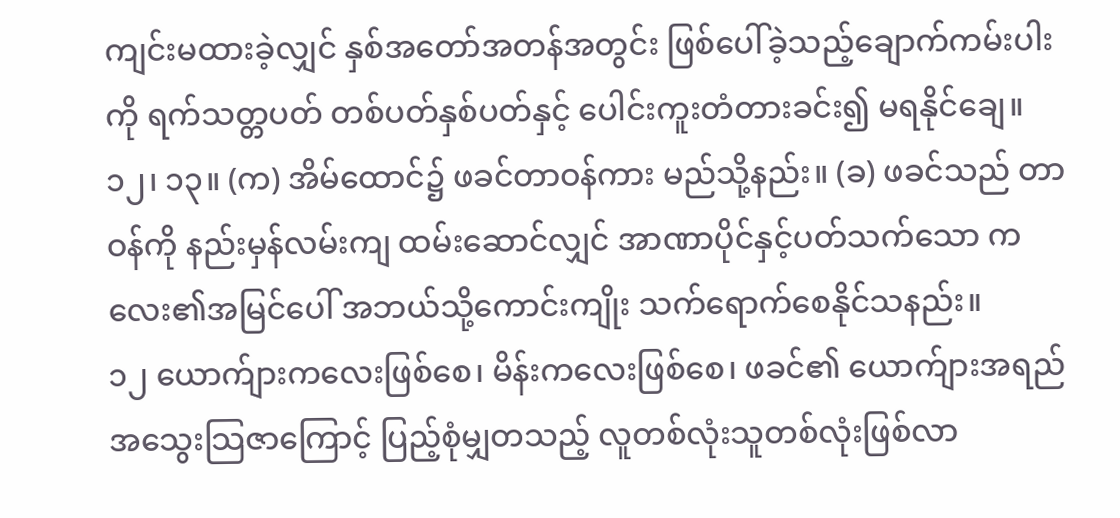ကျင်းမထားခဲ့လျှင် နှစ်အတော်အတန်အတွင်း ဖြစ်ပေါ်ခဲ့သည့်ချောက်ကမ်းပါးကို ရက်သတ္တပတ် တစ်ပတ်နှစ်ပတ်နှင့် ပေါင်းကူးတံတားခင်း၍ မရနိုင်ချေ။
၁၂၊ ၁၃။ (က) အိမ်ထောင်၌ ဖခင်တာဝန်ကား မည်သို့နည်း။ (ခ) ဖခင်သည် တာဝန်ကို နည်းမှန်လမ်းကျ ထမ်းဆောင်လျှင် အာဏာပိုင်နှင့်ပတ်သက်သော ကလေး၏အမြင်ပေါ် အဘယ်သို့ကောင်းကျိုး သက်ရောက်စေနိုင်သနည်း။
၁၂ ယောက်ျားကလေးဖြစ်စေ၊ မိန်းကလေးဖြစ်စေ၊ ဖခင်၏ ယောက်ျားအရည်အသွေးသြဇာကြောင့် ပြည့်စုံမျှတသည့် လူတစ်လုံးသူတစ်လုံးဖြစ်လာ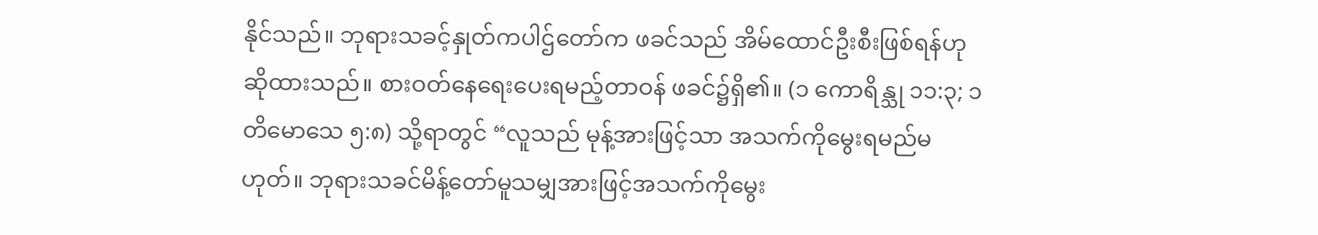နိုင်သည်။ ဘုရားသခင့်နှုတ်ကပါဌ်တော်က ဖခင်သည် အိမ်ထောင်ဦးစီးဖြစ်ရန်ဟု ဆိုထားသည်။ စားဝတ်နေရေးပေးရမည့်တာဝန် ဖခင်၌ရှိ၏။ (၁ ကောရိန္သု ၁၁:၃; ၁ တိမောသေ ၅:၈) သို့ရာတွင် “လူသည် မုန့်အားဖြင့်သာ အသက်ကိုမွေးရမည်မဟုတ်။ ဘုရားသခင်မိန့်တော်မူသမျှအားဖြင့်အသက်ကိုမွေး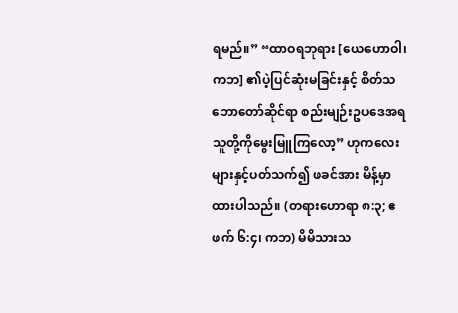ရမည်။” “ထာဝရဘုရား [ယေဟောဝါ၊ ကဘ] ၏ပဲ့ပြင်ဆုံးမခြင်းနှင့် စိတ်သဘောတော်ဆိုင်ရာ စည်းမျဉ်းဥပဒေအရ သူတို့ကိုမွေးမြူကြလော့” ဟုကလေးများနှင့်ပတ်သက်၍ ဖခင်အား မိန့်မှာထားပါသည်။ (တရားဟောရာ ၈:၃; ဧဖက် ၆:၄၊ ကဘ) မိမိသားသ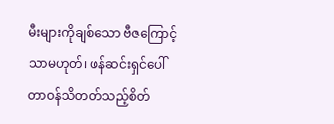မီးများကိုချစ်သော ဗီဇကြောင့်သာမဟုတ်၊ ဖန်ဆင်းရှင်ပေါ် တာဝန်သိတတ်သည့်စိတ်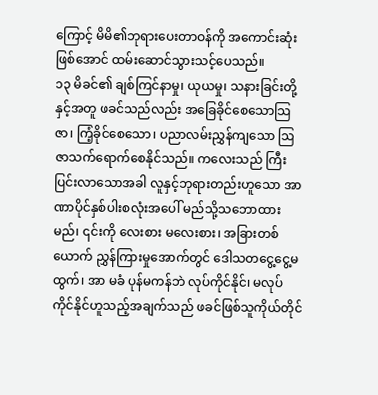ကြောင့် မိမိ၏ဘုရားပေးတာဝန်ကို အကောင်းဆုံးဖြစ်အောင် ထမ်းဆောင်သွားသင့်ပေသည်။
၁၃ မိခင်၏ ချစ်ကြင်နာမှု၊ ယုယမှု၊ သနားခြင်းတို့နှင့်အတူ ဖခင်သည်လည်း အခြေခိုင်စေသောသြဇာ၊ ကြံ့ခိုင်စေသော၊ ပညာလမ်းညွှန်ကျသော ဩဇာသက်ရောက်စေနိုင်သည်။ ကလေးသည် ကြီးပြင်းလာသောအခါ လူနှင့်ဘုရားတည်းဟူသော အာဏာပိုင်နှစ်ပါးစလုံးအပေါ် မည်သို့သဘောထားမည်၊ ၎င်းကို လေးစား မလေးစား၊ အခြားတစ်ယောက် ညွှန်ကြားမှုအောက်တွင် ဒေါသတငွေ့ငွေ့မထွက်၊ အာ မခံ ပုန်မကန်ဘဲ လုပ်ကိုင်နိုင်၊ မလုပ်ကိုင်နိုင်ဟူသည့်အချက်သည် ဖခင်ဖြစ်သူကိုယ်တိုင်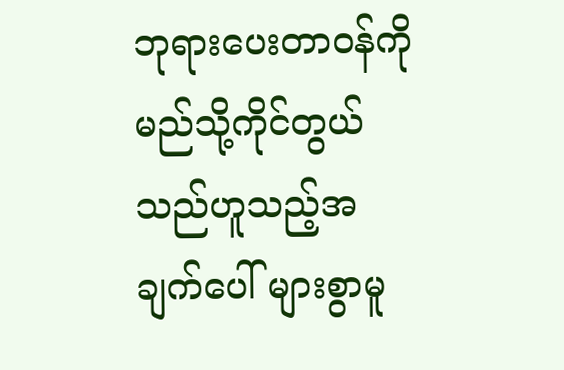ဘုရားပေးတာဝန်ကို မည်သို့ကိုင်တွယ်သည်ဟူသည့်အချက်ပေါ် များစွာမူ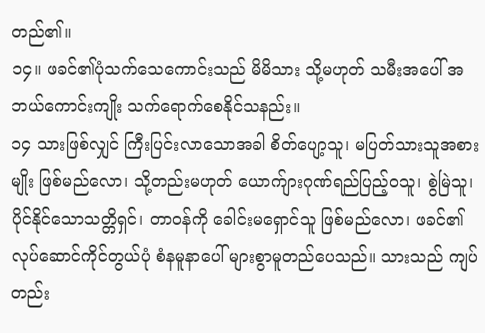တည်၏။
၁၄။ ဖခင်၏ပုံသက်သေကောင်းသည် မိမိသား သို့မဟုတ် သမီးအပေါ် အဘယ်ကောင်းကျိုး သက်ရောက်စေနိုင်သနည်း။
၁၄ သားဖြစ်လျှင် ကြီးပြင်းလာသောအခါ စိတ်ပျော့သူ၊ မပြတ်သားသူအစားမျိုး ဖြစ်မည်လော၊ သို့တည်းမဟုတ် ယောက်ျားဂုဏ်ရည်ပြည့်ဝသူ၊ စွဲမြဲသူ၊ ပိုင်နိုင်သောသတ္တိရှင်၊ တာဝန်ကို ခေါင်းမရှောင်သူ ဖြစ်မည်လော၊ ဖခင်၏လုပ်ဆောင်ကိုင်တွယ်ပုံ စံနမူနာပေါ် များစွာမူတည်ပေသည်။ သားသည် ကျပ်တည်း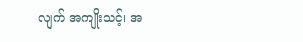လျက် အကျိုးသင့်၊ အ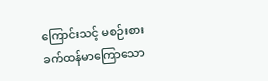ကြောင်းသင့် မစဉ်းစား ခက်ထန်မာကြောသော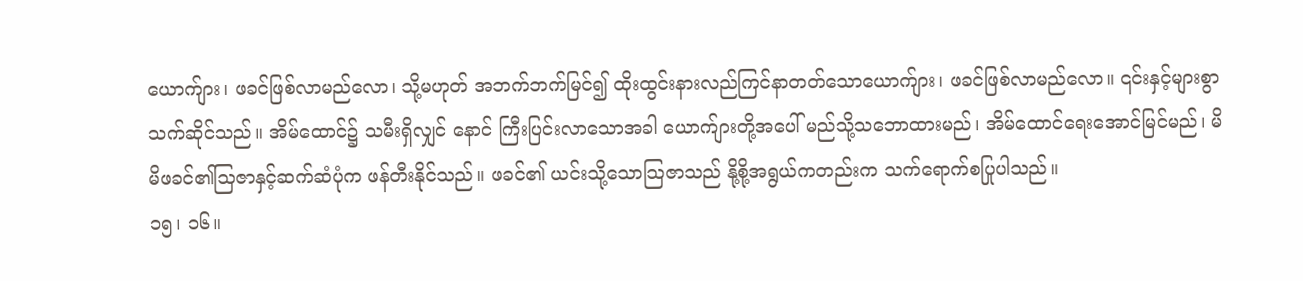ယောက်ျား၊ ဖခင်ဖြစ်လာမည်လော၊ သို့မဟုတ် အဘက်ဘက်မြင်၍ ထိုးထွင်းနားလည်ကြင်နာတတ်သောယောက်ျား၊ ဖခင်ဖြစ်လာမည်လော။ ၎င်းနှင့်များစွာသက်ဆိုင်သည်။ အိမ်ထောင်၌ သမီးရှိလျှင် နောင် ကြီးပြင်းလာသောအခါ ယောက်ျားတို့အပေါ် မည်သို့သဘောထားမည်၊ အိမ်ထောင်ရေးအောင်မြင်မည်၊ မိမိဖခင်၏သြဇာနှင့်ဆက်ဆံပုံက ဖန်တီးနိုင်သည်။ ဖခင်၏ ယင်းသို့သောသြဇာသည် နို့စို့အရွယ်ကတည်းက သက်ရောက်စပြုပါသည်။
၁၅၊ ၁၆။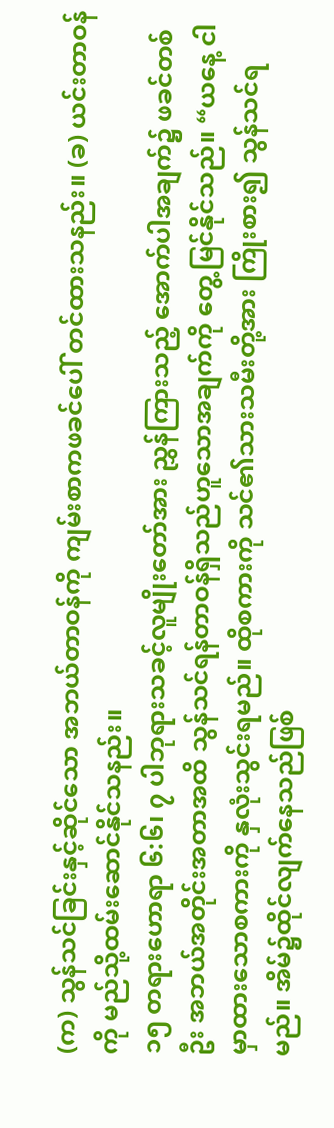(က) သွန်သင်ခြင်းနှင့်ဆိုင်သော အဘယ်တာဝန်ကို ကျမ်းစာကဖခင်ပေါ် တင်ထားသနည်း။ (ခ) ယင်းတာဝန်ကို မည်သို့ထမ်းဆောင်နိုင်သနည်း။
၁၅ တရားဟောရာ ၆:၆၊ ၇ ပါဘုရားသခင့်လူမျိုးတော်အား ညွှန်ကြားသည့် အောက်ပါအချက်၌ ဖခင်တစ်ဦး အဘယ်အတိုင်းအတာအထိ သွန်သင်ရန်တာဝန်ရှိသည်ဟူသောအချက်ကို တွေ့မြင်နိုင်သည်။ “ယနေ့ ငါမှာထားသောစကားကို နှလုံးသွင်းရမည်။ ထိုစကားကို သင်၏သားသမီးတို့အား ကြိုးစား၍ သွန်သင်ရမည်။ အိမ်၌ထိုင်လျက်နေသည်ဖြစ်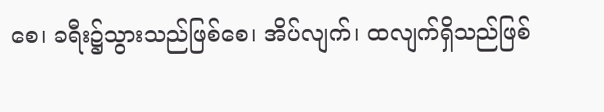စေ၊ ခရီး၌သွားသည်ဖြစ်စေ၊ အိပ်လျက်၊ ထလျက်ရှိသည်ဖြစ်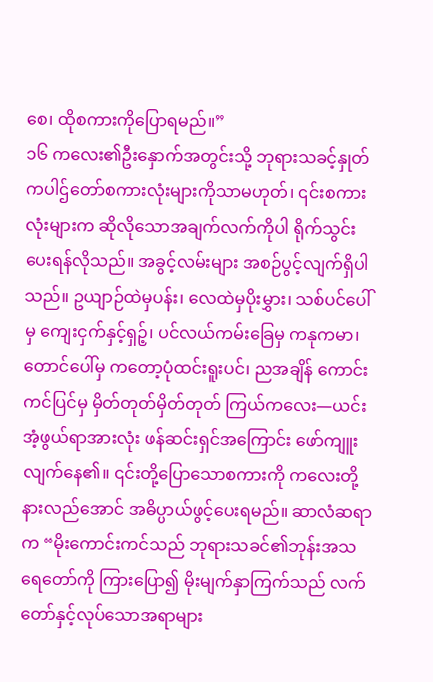စေ၊ ထိုစကားကိုပြောရမည်။”
၁၆ ကလေး၏ဦးနှောက်အတွင်းသို့ ဘုရားသခင့်နှုတ်ကပါဌ်တော်စကားလုံးများကိုသာမဟုတ်၊ ၎င်းစကားလုံးများက ဆိုလိုသောအချက်လက်ကိုပါ ရိုက်သွင်းပေးရန်လိုသည်။ အခွင့်လမ်းများ အစဉ်ပွင့်လျက်ရှိပါသည်။ ဥယျာဉ်ထဲမှပန်း၊ လေထဲမှပိုးမွှား၊ သစ်ပင်ပေါ်မှ ကျေးငှက်နှင့်ရှဉ့်၊ ပင်လယ်ကမ်းခြေမှ ကနုကမာ၊ တောင်ပေါ်မှ ကတော့ပုံထင်းရူးပင်၊ ညအချိန် ကောင်းကင်ပြင်မှ မှိတ်တုတ်မှိတ်တုတ် ကြယ်ကလေး—ယင်းအံ့ဖွယ်ရာအားလုံး ဖန်ဆင်းရှင်အကြောင်း ဖော်ကျူးလျက်နေ၏။ ၎င်းတို့ပြောသောစကားကို ကလေးတို့နားလည်အောင် အဓိပ္ပာယ်ဖွင့်ပေးရမည်။ ဆာလံဆရာက “မိုးကောင်းကင်သည် ဘုရားသခင်၏ဘုန်းအသရေတော်ကို ကြားပြော၍ မိုးမျက်နှာကြက်သည် လက်တော်နှင့်လုပ်သောအရာများ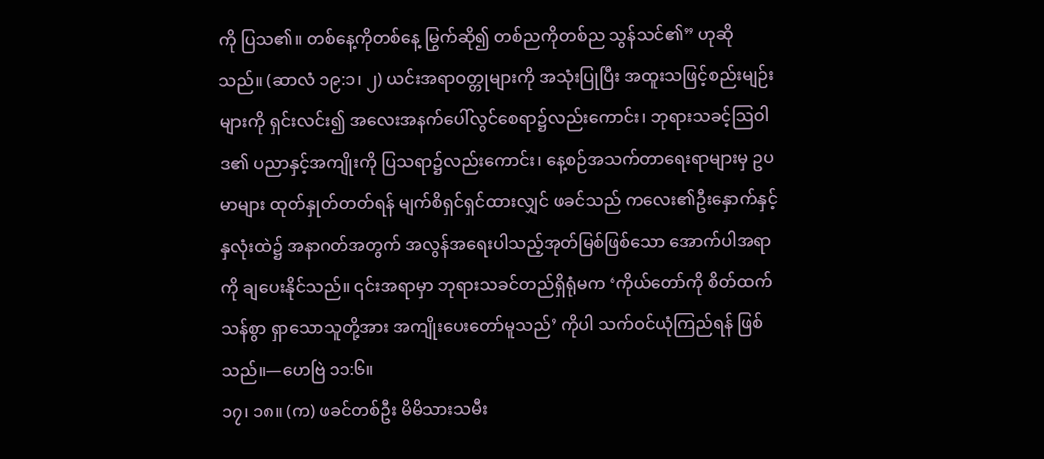ကို ပြသ၏။ တစ်နေ့ကိုတစ်နေ့ မြွက်ဆို၍ တစ်ညကိုတစ်ည သွန်သင်၏” ဟုဆိုသည်။ (ဆာလံ ၁၉:၁၊ ၂) ယင်းအရာဝတ္တုများကို အသုံးပြုပြီး အထူးသဖြင့်စည်းမျဉ်းများကို ရှင်းလင်း၍ အလေးအနက်ပေါ်လွင်စေရာ၌လည်းကောင်း၊ ဘုရားသခင့်သြဝါဒ၏ ပညာနှင့်အကျိုးကို ပြသရာ၌လည်းကောင်း၊ နေ့စဉ်အသက်တာရေးရာများမှ ဥပမာများ ထုတ်နှုတ်တတ်ရန် မျက်စိရှင်ရှင်ထားလျှင် ဖခင်သည် ကလေး၏ဦးနှောက်နှင့်နှလုံးထဲ၌ အနာဂတ်အတွက် အလွန်အရေးပါသည့်အုတ်မြစ်ဖြစ်သော အောက်ပါအရာကို ချပေးနိုင်သည်။ ၎င်းအရာမှာ ဘုရားသခင်တည်ရှိရုံမက ‘ကိုယ်တော်ကို စိတ်ထက်သန်စွာ ရှာသောသူတို့အား အကျိုးပေးတော်မူသည်’ ကိုပါ သက်ဝင်ယုံကြည်ရန် ဖြစ်သည်။—ဟေဗြဲ ၁၁:၆။
၁၇၊ ၁၈။ (က) ဖခင်တစ်ဦး မိမိသားသမီး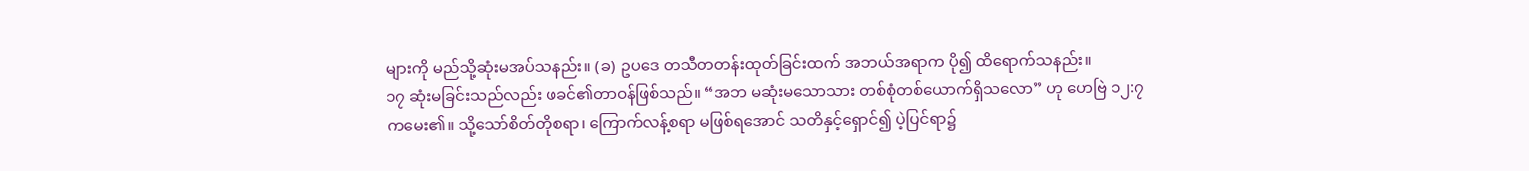များကို မည်သို့ဆုံးမအပ်သနည်း။ (ခ) ဥပဒေ တသီတတန်းထုတ်ခြင်းထက် အဘယ်အရာက ပို၍ ထိရောက်သနည်း။
၁၇ ဆုံးမခြင်းသည်လည်း ဖခင်၏တာဝန်ဖြစ်သည်။ “အဘ မဆုံးမသောသား တစ်စုံတစ်ယောက်ရှိသလော” ဟု ဟေဗြဲ ၁၂:၇ ကမေး၏။ သို့သော်စိတ်တိုစရာ၊ ကြောက်လန့်စရာ မဖြစ်ရအောင် သတိနှင့်ရှောင်၍ ပဲ့ပြင်ရာ၌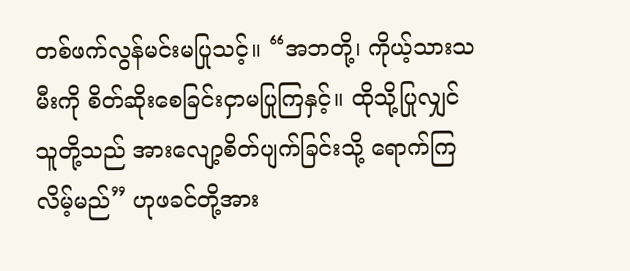တစ်ဖက်လွန်မင်းမပြုသင့်။ “အဘတို့၊ ကိုယ့်သားသမီးကို စိတ်ဆိုးစေခြင်းငှာမပြုကြနှင့်။ ထိုသို့ပြုလျှင် သူတို့သည် အားလျော့စိတ်ပျက်ခြင်းသို့ ရောက်ကြလိမ့်မည်” ဟုဖခင်တို့အား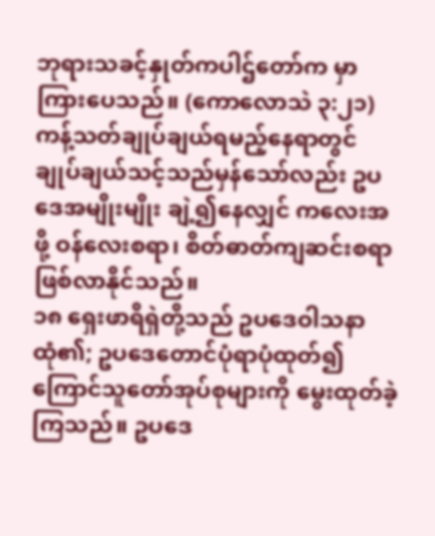ဘုရားသခင့်နှုတ်ကပါဌ်တော်က မှာကြားပေသည်။ (ကောလောသဲ ၃:၂၁) ကန့်သတ်ချုပ်ချယ်ရမည့်နေရာတွင် ချုပ်ချယ်သင့်သည်မှန်သော်လည်း ဥပဒေအမျိုးမျိုး ချဲ့၍နေလျှင် ကလေးအဖို့ ဝန်လေးစရာ၊ စိတ်ဓာတ်ကျဆင်းစရာ ဖြစ်လာနိုင်သည်။
၁၈ ရှေးဖာရိရှဲတို့သည် ဥပဒေဝါသနာထုံ၏; ဥပဒေတောင်ပုံရာပုံထုတ်၍ ကြောင်သူတော်အုပ်စုများကို မွေးထုတ်ခဲ့ကြသည်။ ဥပဒေ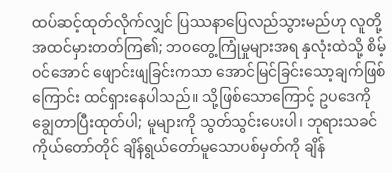ထပ်ဆင့်ထုတ်လိုက်လျှင် ပြဿနာပြေလည်သွားမည်ဟု လူတို့ အထင်မှားတတ်ကြ၏; ဘဝတွေ့ကြုံမှုများအရ နှလုံးထဲသို့ စိမ့်ဝင်အောင် ဖျောင်းဖျခြင်းကသာ အောင်မြင်ခြင်းသော့ချက်ဖြစ်ကြောင်း ထင်ရှားနေပါသည်။ သို့ဖြစ်သောကြောင့် ဥပဒေကို ချွေတာပြီးထုတ်ပါ; မူများကို သွတ်သွင်းပေးပါ၊ ဘုရားသခင်ကိုယ်တော်တိုင် ချိန်ရွယ်တော်မူသောပစ်မှတ်ကို ချိန်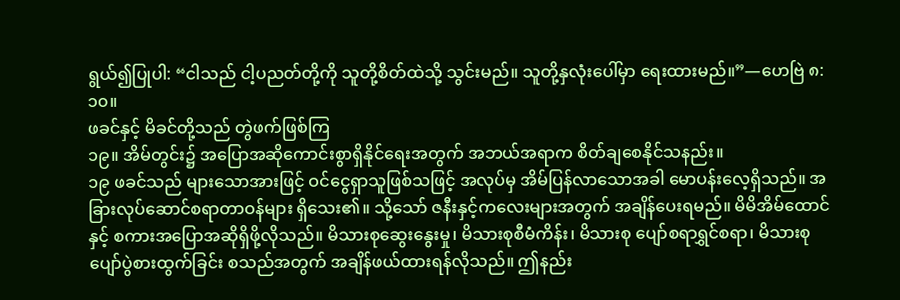ရွယ်၍ပြုပါ: “ငါသည် ငါ့ပညတ်တို့ကို သူတို့စိတ်ထဲသို့ သွင်းမည်။ သူတို့နှလုံးပေါ်မှာ ရေးထားမည်။”—ဟေဗြဲ ၈:၁၀။
ဖခင်နှင့် မိခင်တို့သည် တွဲဖက်ဖြစ်ကြ
၁၉။ အိမ်တွင်း၌ အပြောအဆိုကောင်းစွာရှိနိုင်ရေးအတွက် အဘယ်အရာက စိတ်ချစေနိုင်သနည်း။
၁၉ ဖခင်သည် များသောအားဖြင့် ဝင်ငွေရှာသူဖြစ်သဖြင့် အလုပ်မှ အိမ်ပြန်လာသောအခါ မောပန်းလေ့ရှိသည်။ အခြားလုပ်ဆောင်စရာတာဝန်များ ရှိသေး၏။ သို့သော် ဇနီးနှင့်ကလေးများအတွက် အချိန်ပေးရမည်။ မိမိအိမ်ထောင်နှင့် စကားအပြောအဆိုရှိဖို့လိုသည်။ မိသားစုဆွေးနွေးမှု၊ မိသားစုစီမံကိန်း၊ မိသားစု ပျော်စရာရွှင်စရာ၊ မိသားစုပျော်ပွဲစားထွက်ခြင်း စသည်အတွက် အချိန်ဖယ်ထားရန်လိုသည်။ ဤနည်း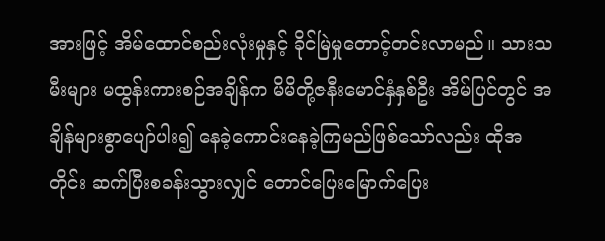အားဖြင့် အိမ်ထောင်စည်းလုံးမှုနှင့် ခိုင်မြဲမှုတောင့်တင်းလာမည်။ သားသမီးများ မထွန်းကားစဉ်အချိန်က မိမိတို့ဇနီးမောင်နှံနှစ်ဦး အိမ်ပြင်တွင် အချိန်များစွာပျော်ပါး၍ နေခဲ့ကောင်းနေခဲ့ကြမည်ဖြစ်သော်လည်း ထိုအတိုင်း ဆက်ပြီးစခန်းသွားလျှင် တောင်ပြေးမြောက်ပြေး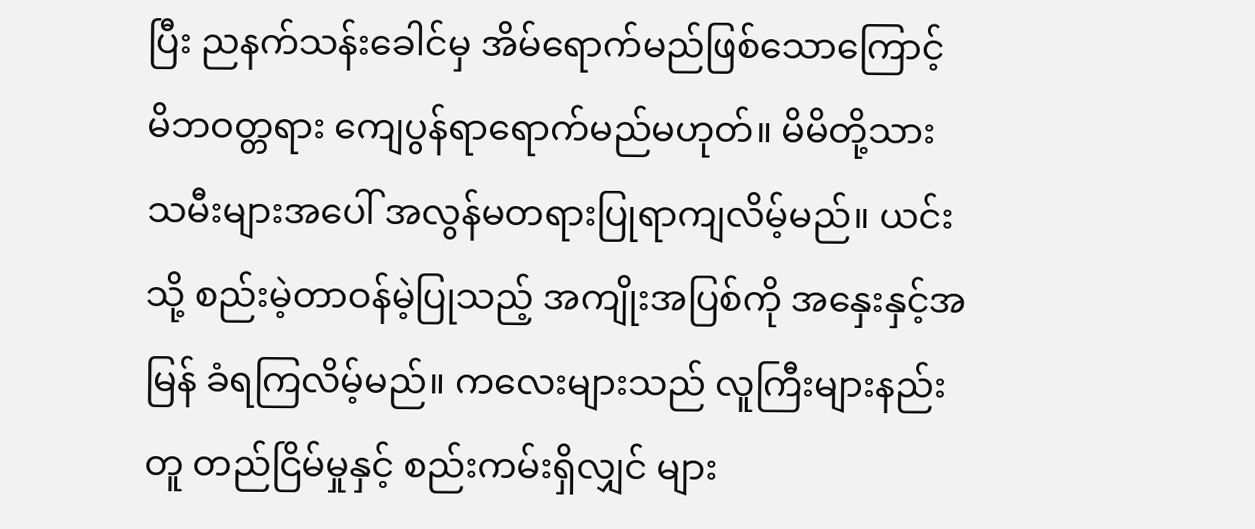ပြီး ညနက်သန်းခေါင်မှ အိမ်ရောက်မည်ဖြစ်သောကြောင့် မိဘဝတ္တရား ကျေပွန်ရာရောက်မည်မဟုတ်။ မိမိတို့သားသမီးများအပေါ် အလွန်မတရားပြုရာကျလိမ့်မည်။ ယင်းသို့ စည်းမဲ့တာဝန်မဲ့ပြုသည့် အကျိုးအပြစ်ကို အနှေးနှင့်အမြန် ခံရကြလိမ့်မည်။ ကလေးများသည် လူကြီးများနည်းတူ တည်ငြိမ်မှုနှင့် စည်းကမ်းရှိလျှင် များ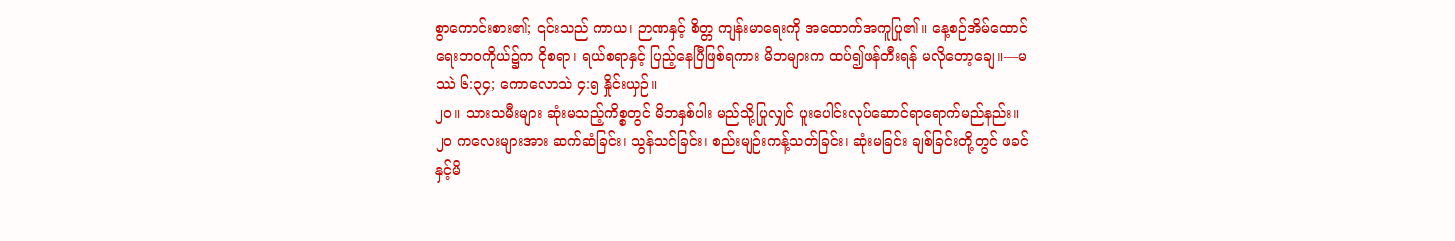စွာကောင်းစား၏; ၎င်းသည် ကာယ၊ ဉာဏနှင့် စိတ္တ ကျန်းမာရေးကို အထောက်အကူပြု၏။ နေ့စဉ်အိမ်ထောင်ရေးဘဝကိုယ်၌က ငိုစရာ၊ ရယ်စရာနှင့် ပြည့်နေပြီဖြစ်ရကား မိဘများက ထပ်၍ဖန်တီးရန် မလိုတော့ချေ။—မဿဲ ၆:၃၄; ကောလောသဲ ၄:၅ နှိုင်းယှဉ်။
၂၀။ သားသမီးများ ဆုံးမသည့်ကိစ္စတွင် မိဘနှစ်ပါး မည်သို့ပြုလျှင် ပူးပေါင်းလုပ်ဆောင်ရာရောက်မည်နည်း။
၂၀ ကလေးများအား ဆက်ဆံခြင်း၊ သွန်သင်ခြင်း၊ စည်းမျဉ်းကန့်သတ်ခြင်း၊ ဆုံးမခြင်း ချစ်ခြင်းတို့တွင် ဖခင်နှင့်မိ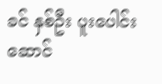ခင် နှစ်ဦး ပူးပေါင်းဆောင်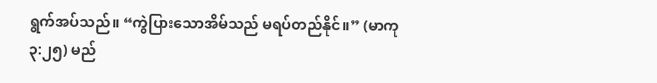ရွက်အပ်သည်။ “ကွဲပြားသောအိမ်သည် မရပ်တည်နိုင်။” (မာကု ၃:၂၅) မည်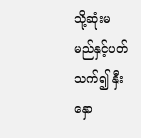သို့ဆုံးမမည်နှင့်ပတ်သက်၍ နှီးနှော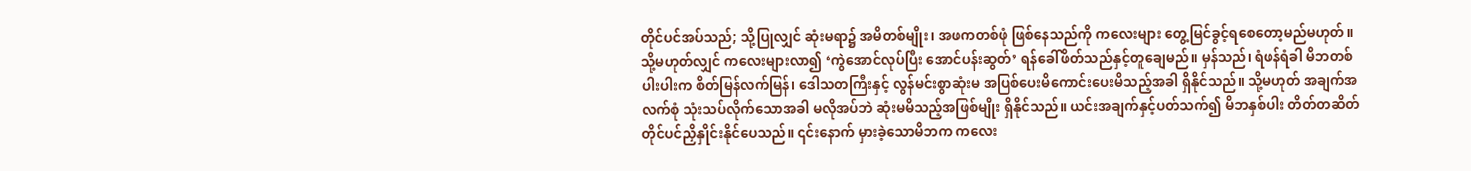တိုင်ပင်အပ်သည်; သို့ပြုလျှင် ဆုံးမရာ၌ အမိတစ်မျိုး၊ အဖကတစ်ဖုံ ဖြစ်နေသည်ကို ကလေးများ တွေ့မြင်ခွင့်ရစေတော့မည်မဟုတ်။ သို့မဟုတ်လျှင် ကလေးများလာ၍ ‘ကွဲအောင်လုပ်ပြီး အောင်ပန်းဆွတ်’ ရန်ခေါ်ဖိတ်သည်နှင့်တူချေမည်။ မှန်သည်၊ ရံဖန်ရံခါ မိဘတစ်ပါးပါးက စိတ်မြန်လက်မြန်၊ ဒေါသတကြီးနှင့် လွန်မင်းစွာဆုံးမ အပြစ်ပေးမိကောင်းပေးမိသည့်အခါ ရှိနိုင်သည်။ သို့မဟုတ် အချက်အလက်စုံ သုံးသပ်လိုက်သောအခါ မလိုအပ်ဘဲ ဆုံးမမိသည့်အဖြစ်မျိုး ရှိနိုင်သည်။ ယင်းအချက်နှင့်ပတ်သက်၍ မိဘနှစ်ပါး တိတ်တဆိတ် တိုင်ပင်ညှိနှိုင်းနိုင်ပေသည်။ ၎င်းနောက် မှားခဲ့သောမိဘက ကလေး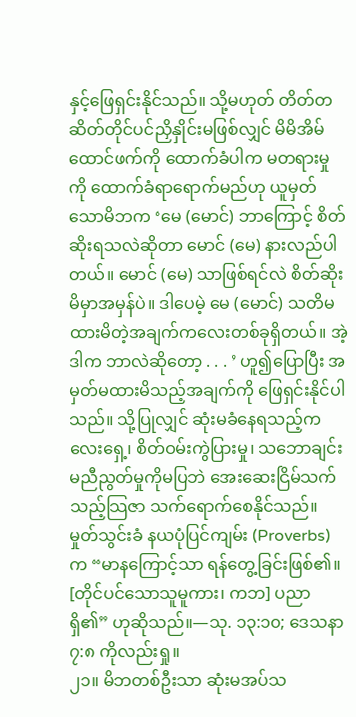နှင့်ဖြေရှင်းနိုင်သည်။ သို့မဟုတ် တိတ်တဆိတ်တိုင်ပင်ညှိနှိုင်းမဖြစ်လျှင် မိမိအိမ်ထောင်ဖက်ကို ထောက်ခံပါက မတရားမှုကို ထောက်ခံရာရောက်မည်ဟု ယူမှတ်သောမိဘက ‘မေ (မောင်) ဘာကြောင့် စိတ်ဆိုးရသလဲဆိုတာ မောင် (မေ) နားလည်ပါတယ်။ မောင် (မေ) သာဖြစ်ရင်လဲ စိတ်ဆိုးမိမှာအမှန်ပဲ။ ဒါပေမဲ့ မေ (မောင်) သတိမထားမိတဲ့အချက်ကလေးတစ်ခုရှိတယ်။ အဲ့ဒါက ဘာလဲဆိုတော့ . . . ’ ဟူ၍ပြောပြီး အမှတ်မထားမိသည့်အချက်ကို ဖြေရှင်းနိုင်ပါသည်။ သို့ပြုလျှင် ဆုံးမခံနေရသည့်ကလေးရှေ့၊ စိတ်ဝမ်းကွဲပြားမှု၊ သဘောချင်းမညီညွတ်မှုကိုမပြဘဲ အေးဆေးငြိမ်သက်သည့်သြဇာ သက်ရောက်စေနိုင်သည်။ မှုတ်သွင်းခံ နယပုံပြင်ကျမ်း (Proverbs) က “မာနကြောင့်သာ ရန်တွေ့ခြင်းဖြစ်၏။ [တိုင်ပင်သောသူမူကား၊ ကဘ] ပညာရှိ၏” ဟုဆိုသည်။—သု. ၁၃:၁၀; ဒေသနာ ၇:၈ ကိုလည်းရှု။
၂၁။ မိဘတစ်ဦးသာ ဆုံးမအပ်သ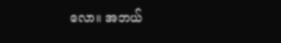လော။ အဘယ်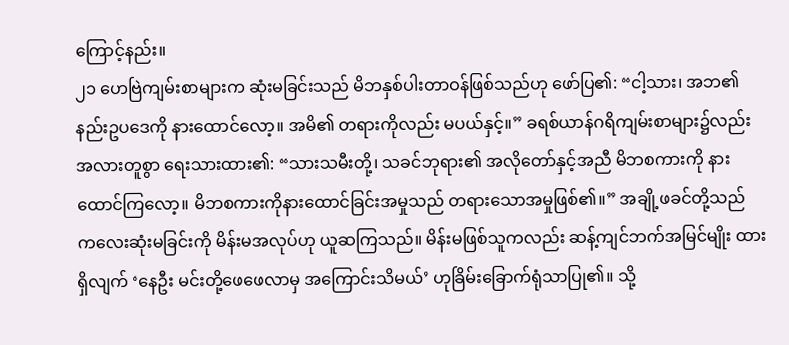ကြောင့်နည်း။
၂၁ ဟေဗြဲကျမ်းစာများက ဆုံးမခြင်းသည် မိဘနှစ်ပါးတာဝန်ဖြစ်သည်ဟု ဖော်ပြ၏: “ငါ့သား၊ အဘ၏နည်းဥပဒေကို နားထောင်လော့။ အမိ၏ တရားကိုလည်း မပယ်နှင့်။” ခရစ်ယာန်ဂရိကျမ်းစာများ၌လည်း အလားတူစွာ ရေးသားထား၏: “သားသမီးတို့၊ သခင်ဘုရား၏ အလိုတော်နှင့်အညီ မိဘစကားကို နားထောင်ကြလော့။ မိဘစကားကိုနားထောင်ခြင်းအမှုသည် တရားသောအမှုဖြစ်၏။” အချို့ဖခင်တို့သည် ကလေးဆုံးမခြင်းကို မိန်းမအလုပ်ဟု ယူဆကြသည်။ မိန်းမဖြစ်သူကလည်း ဆန့်ကျင်ဘက်အမြင်မျိုး ထားရှိလျက် ‘နေဦး မင်းတို့ဖေဖေလာမှ အကြောင်းသိမယ်’ ဟုခြိမ်းခြောက်ရုံသာပြု၏။ သို့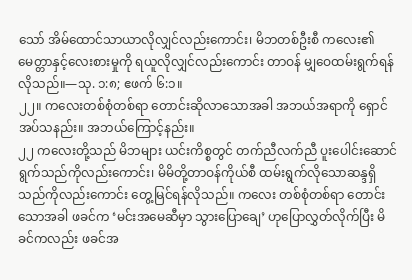သော် အိမ်ထောင်သာယာလိုလျှင်လည်းကောင်း၊ မိဘတစ်ဦးစီ ကလေး၏မေတ္တာနှင့်လေးစားမှုကို ရယူလိုလျှင်လည်းကောင်း တာဝန် မျှဝေထမ်းရွက်ရန်လိုသည်။—သု. ၁:၈; ဧဖက် ၆:၁။
၂၂။ ကလေးတစ်စုံတစ်ရာ တောင်းဆိုလာသောအခါ အဘယ်အရာကို ရှောင်အပ်သနည်း။ အဘယ်ကြောင့်နည်း။
၂၂ ကလေးတို့သည် မိဘများ ယင်းကိစ္စတွင် တက်ညီလက်ညီ ပူးပေါင်းဆောင်ရွက်သည်ကိုလည်းကောင်း၊ မိမိတို့တာဝန်ကိုယ်စီ ထမ်းရွက်လိုသောဆန္ဒရှိသည်ကိုလည်းကောင်း တွေ့မြင်ရန်လိုသည်။ ကလေး တစ်စုံတစ်ရာ တောင်းသောအခါ ဖခင်က ‘မင်းအမေဆီမှာ သွားပြောချေ’ ဟုပြောလွှတ်လိုက်ပြီး မိခင်ကလည်း ဖခင်အ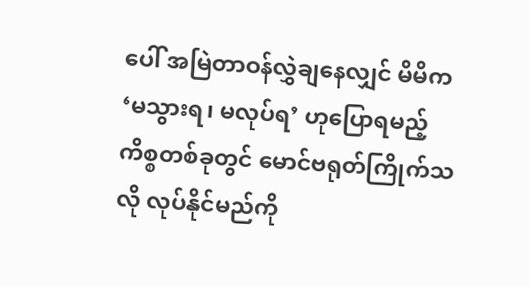ပေါ် အမြဲတာဝန်လွှဲချနေလျှင် မိမိက ‘မသွားရ၊ မလုပ်ရ’ ဟုပြောရမည့်ကိစ္စတစ်ခုတွင် မောင်ဗရုတ်ကြိုက်သလို လုပ်နိုင်မည်ကို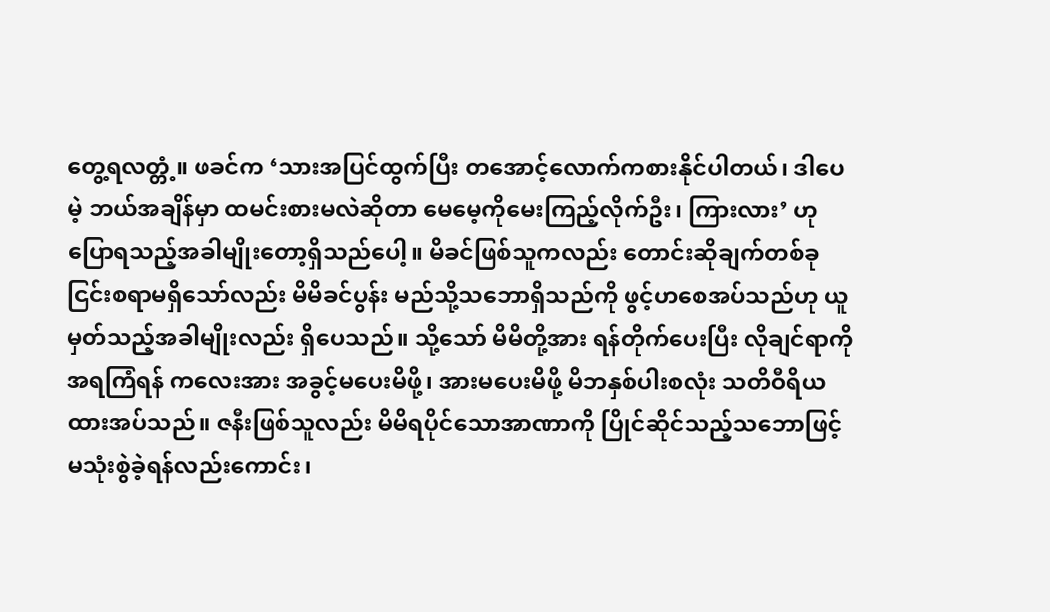တွေ့ရလတ္တံ့။ ဖခင်က ‘သားအပြင်ထွက်ပြီး တအောင့်လောက်ကစားနိုင်ပါတယ်၊ ဒါပေမဲ့ ဘယ်အချိန်မှာ ထမင်းစားမလဲဆိုတာ မေမေ့ကိုမေးကြည့်လိုက်ဦး၊ ကြားလား’ ဟုပြောရသည့်အခါမျိုးတော့ရှိသည်ပေါ့။ မိခင်ဖြစ်သူကလည်း တောင်းဆိုချက်တစ်ခုငြင်းစရာမရှိသော်လည်း မိမိခင်ပွန်း မည်သို့သဘောရှိသည်ကို ဖွင့်ဟစေအပ်သည်ဟု ယူမှတ်သည့်အခါမျိုးလည်း ရှိပေသည်။ သို့သော် မိမိတို့အား ရန်တိုက်ပေးပြီး လိုချင်ရာကို အရကြံရန် ကလေးအား အခွင့်မပေးမိဖို့၊ အားမပေးမိဖို့ မိဘနှစ်ပါးစလုံး သတိဝီရိယထားအပ်သည်။ ဇနီးဖြစ်သူလည်း မိမိရပိုင်သောအာဏာကို ပြိုင်ဆိုင်သည့်သဘောဖြင့် မသုံးစွဲခဲ့ရန်လည်းကောင်း၊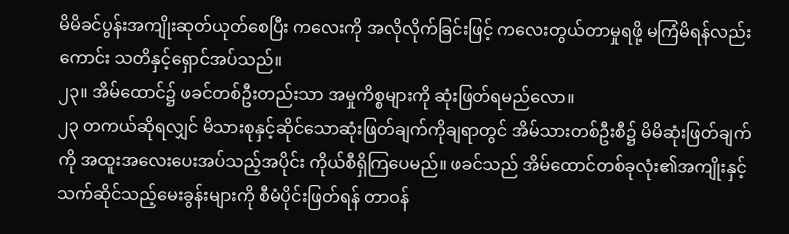မိမိခင်ပွန်းအကျိုးဆုတ်ယုတ်စေပြီး ကလေးကို အလိုလိုက်ခြင်းဖြင့် ကလေးတွယ်တာမှုရဖို့ မကြံမိရန်လည်းကောင်း သတိနှင့်ရှောင်အပ်သည်။
၂၃။ အိမ်ထောင်၌ ဖခင်တစ်ဦးတည်းသာ အမှုကိစ္စများကို ဆုံးဖြတ်ရမည်လော။
၂၃ တကယ်ဆိုရလျှင် မိသားစုနှင့်ဆိုင်သောဆုံးဖြတ်ချက်ကိုချရာတွင် အိမ်သားတစ်ဦးစီ၌ မိမိဆုံးဖြတ်ချက်ကို အထူးအလေးပေးအပ်သည့်အပိုင်း ကိုယ်စီရှိကြပေမည်။ ဖခင်သည် အိမ်ထောင်တစ်ခုလုံး၏အကျိုးနှင့်သက်ဆိုင်သည့်မေးခွန်းများကို စီမံပိုင်းဖြတ်ရန် တာဝန်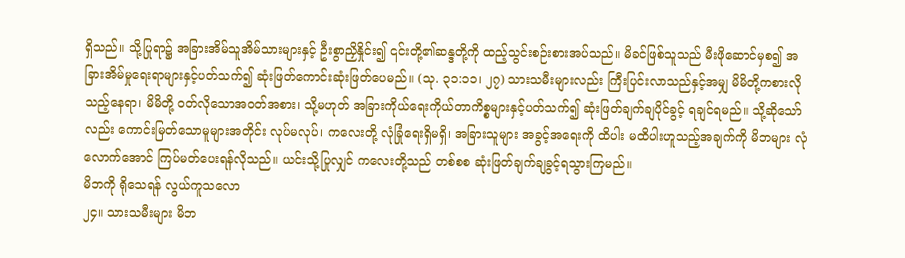ရှိသည်။ သို့ပြုရာ၌ အခြားအိမ်သူအိမ်သားများနှင့် ဦးစွာညှိနှိုင်း၍ ၎င်းတို့၏ဆန္ဒတို့ကို ထည့်သွင်းစဉ်းစားအပ်သည်။ မိခင်ဖြစ်သူသည် မီးဖိုဆောင်မှစ၍ အခြားအိမ်မှုရေးရာများနှင့်ပတ်သက်၍ ဆုံးဖြတ်ကောင်းဆုံးဖြတ်ပေမည်။ (သု. ၃၁:၁၁၊ ၂၇) သားသမီးများလည်း ကြီးပြင်းလာသည်နှင့်အမျှ မိမိတို့ကစားလိုသည့်နေရာ၊ မိမိတို့ ဝတ်လိုသောအဝတ်အစား၊ သို့မဟုတ် အခြားကိုယ်ရေးကိုယ်တာကိစ္စများနှင့်ပတ်သက်၍ ဆုံးဖြတ်ချက်ချပိုင်ခွင့် ရချင်ရမည်။ သို့ဆိုသော်လည်း ကောင်းမြတ်သောမူများအတိုင်း လုပ်မလုပ်၊ ကလေးတို့ လုံခြုံရေးရှိမရှိ၊ အခြားသူများ အခွင့်အရေးကို ထိပါး မထိပါးဟူသည့်အချက်ကို မိဘများ လုံလောက်အောင် ကြပ်မတ်ပေးရန်လိုသည်။ ယင်းသို့ပြုလျှင် ကလေးတို့သည် တစ်စစ ဆုံးဖြတ်ချက်ချခွင့်ရသွားကြမည်။
မိဘကို ရိုသေရန် လွယ်ကူသလော
၂၄။ သားသမီးများ မိဘ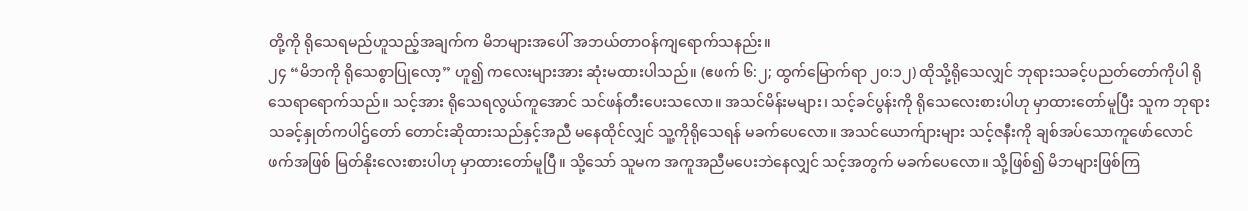တို့ကို ရိုသေရမည်ဟူသည့်အချက်က မိဘများအပေါ် အဘယ်တာဝန်ကျရောက်သနည်း။
၂၄ “မိဘကို ရိုသေစွာပြုလော့” ဟူ၍ ကလေးများအား ဆုံးမထားပါသည်။ (ဧဖက် ၆:၂; ထွက်မြောက်ရာ ၂၀:၁၂) ထိုသို့ရိုသေလျှင် ဘုရားသခင့်ပညတ်တော်ကိုပါ ရိုသေရာရောက်သည်။ သင့်အား ရိုသေရလွယ်ကူအောင် သင်ဖန်တီးပေးသလော။ အသင်မိန်းမများ၊ သင့်ခင်ပွန်းကို ရိုသေလေးစားပါဟု မှာထားတော်မူပြီး သူက ဘုရားသခင့်နှုတ်ကပါဌ်တော် တောင်းဆိုထားသည်နှင့်အညီ မနေထိုင်လျှင် သူ့ကိုရိုသေရန် မခက်ပေလော။ အသင်ယောက်ျားများ သင့်ဇနီးကို ချစ်အပ်သောကူဖော်လောင်ဖက်အဖြစ် မြတ်နိုးလေးစားပါဟု မှာထားတော်မူပြီ။ သို့သော် သူမက အကူအညီမပေးဘဲနေလျှင် သင့်အတွက် မခက်ပေလော။ သို့ဖြစ်၍ မိဘများဖြစ်ကြ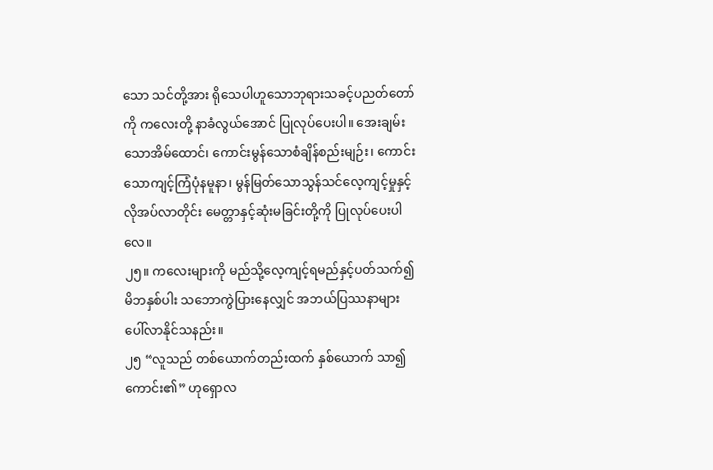သော သင်တို့အား ရိုသေပါဟူသောဘုရားသခင့်ပညတ်တော်ကို ကလေးတို့ နာခံလွယ်အောင် ပြုလုပ်ပေးပါ။ အေးချမ်းသောအိမ်ထောင်၊ ကောင်းမွန်သောစံချိန်စည်းမျဉ်း၊ ကောင်းသောကျင့်ကြံပုံနမူနာ၊ မွန်မြတ်သောသွန်သင်လေ့ကျင့်မှုနှင့် လိုအပ်လာတိုင်း မေတ္တာနှင့်ဆုံးမခြင်းတို့ကို ပြုလုပ်ပေးပါလေ။
၂၅။ ကလေးများကို မည်သို့လေ့ကျင့်ရမည်နှင့်ပတ်သက်၍ မိဘနှစ်ပါး သဘောကွဲပြားနေလျှင် အဘယ်ပြဿနာများ ပေါ်လာနိုင်သနည်း။
၂၅ “လူသည် တစ်ယောက်တည်းထက် နှစ်ယောက် သာ၍ကောင်း၏” ဟုရှောလ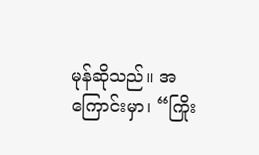မုန်ဆိုသည်။ အကြောင်းမှာ၊ “ကြိုး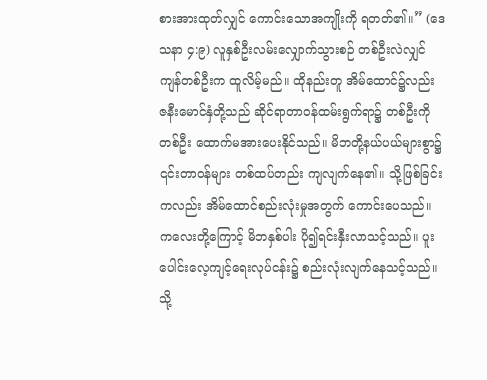စားအားထုတ်လျှင် ကောင်းသောအကျိုးကို ရတတ်၏။” (ဒေသနာ ၄:၉) လူနှစ်ဦးလမ်းလျှောက်သွားစဉ် တစ်ဦးလဲလျှင် ကျန်တစ်ဦးက ထူလိမ့်မည်။ ထိုနည်းတူ အိမ်ထောင်၌လည်း ဇနီးမောင်နှံတို့သည် ဆိုင်ရာတာဝန်ထမ်းရွက်ရာ၌ တစ်ဦးကိုတစ်ဦး ထောက်မအားပေးနိုင်သည်။ မိဘတို့နယ်ပယ်များစွာ၌ ၎င်းတာဝန်များ တစ်ထပ်တည်း ကျလျက်နေ၏။ သို့ဖြစ်ခြင်းကလည်း အိမ်ထောင်စည်းလုံးမှုအတွက် ကောင်းပေသည်။ ကလေးတို့ကြောင့် မိဘနှစ်ပါး ပို၍ရင်းနှီးလာသင့်သည်။ ပူးပေါင်းလေ့ကျင့်ရေးလုပ်ငန်း၌ စည်းလုံးလျက်နေသင့်သည်။ သို့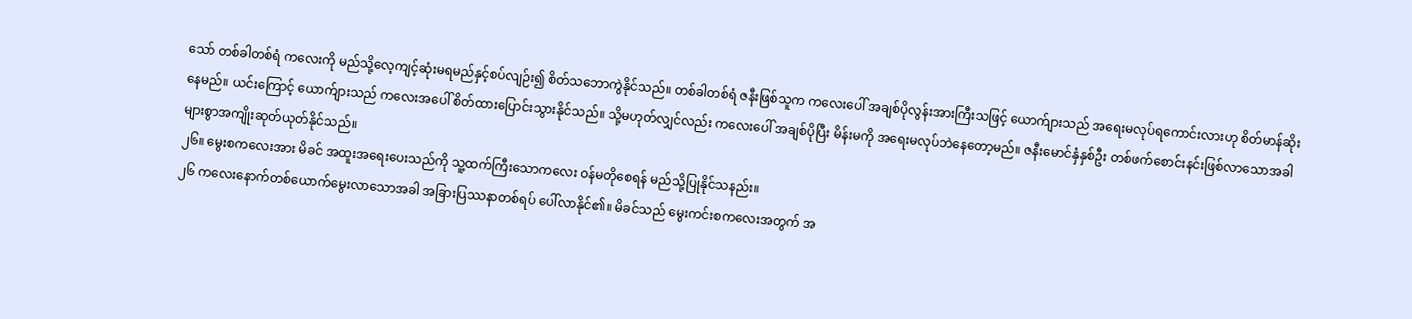သော် တစ်ခါတစ်ရံ ကလေးကို မည်သို့လေ့ကျင့်ဆုံးမရမည်နှင့်စပ်လျဉ်း၍ စိတ်သဘောကွဲနိုင်သည်။ တစ်ခါတစ်ရံ ဇနီးဖြစ်သူက ကလေးပေါ် အချစ်ပိုလွန်းအားကြီးသဖြင့် ယောက်ျားသည် အရေးမလုပ်ရကောင်းလားဟု စိတ်မာန်ဆိုးနေမည်။ ယင်းကြောင့် ယောက်ျားသည် ကလေးအပေါ် စိတ်ထားပြောင်းသွားနိုင်သည်။ သို့မဟုတ်လျှင်လည်း ကလေးပေါ် အချစ်ပိုပြီး မိန်းမကို အရေးမလုပ်ဘဲနေတော့မည်။ ဇနီးမောင်နှံနှစ်ဦး တစ်ဖက်စောင်းနင်းဖြစ်လာသောအခါ များစွာအကျိုးဆုတ်ယုတ်နိုင်သည်။
၂၆။ မွေးစကလေးအား မိခင် အထူးအရေးပေးသည်ကို သူ့ထက်ကြီးသောကလေး ဝန်မတိုစေရန် မည်သို့ပြုနိုင်သနည်း။
၂၆ ကလေးနောက်တစ်ယောက်မွေးလာသောအခါ အခြားပြဿနာတစ်ရပ် ပေါ်လာနိုင်၏။ မိခင်သည် မွေးကင်းစကလေးအတွက် အ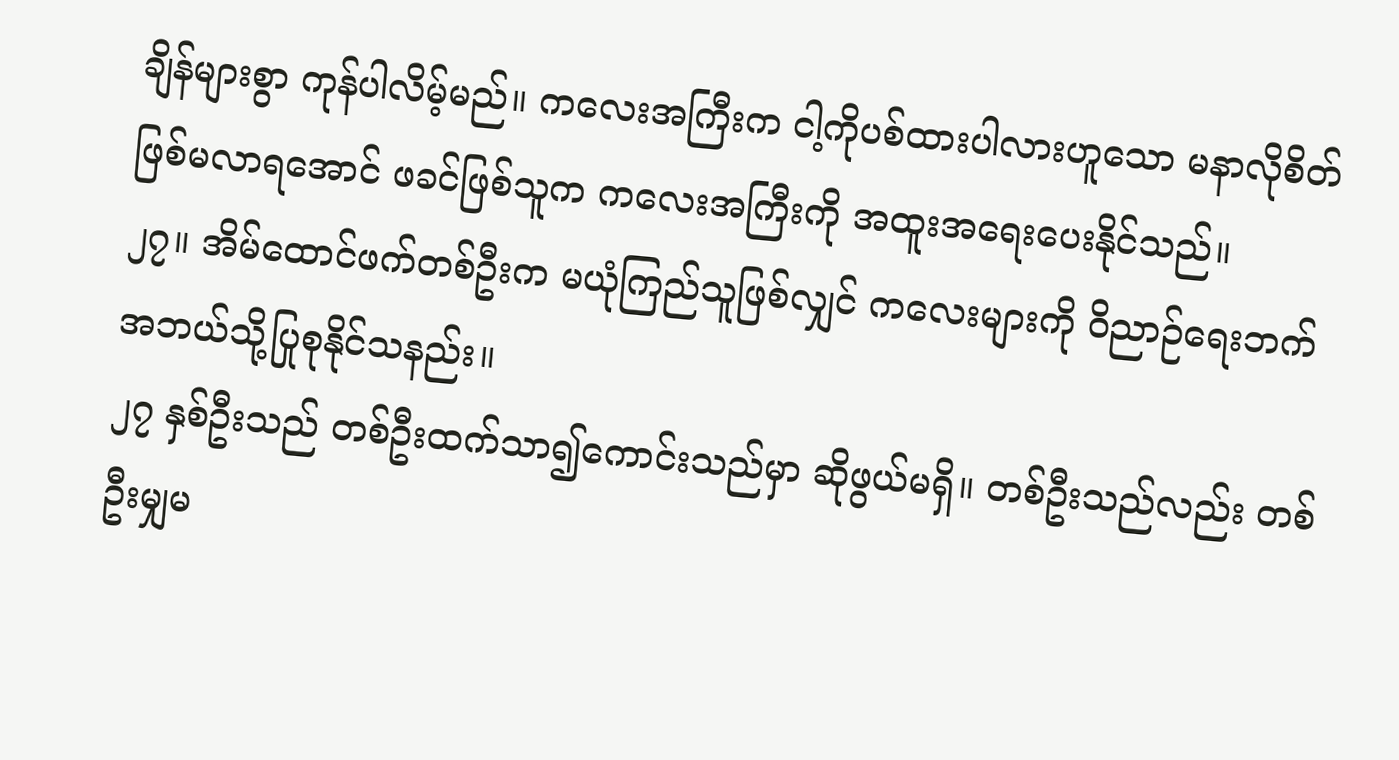ချိန်များစွာ ကုန်ပါလိမ့်မည်။ ကလေးအကြီးက ငါ့ကိုပစ်ထားပါလားဟူသော မနာလိုစိတ်ဖြစ်မလာရအောင် ဖခင်ဖြစ်သူက ကလေးအကြီးကို အထူးအရေးပေးနိုင်သည်။
၂၇။ အိမ်ထောင်ဖက်တစ်ဦးက မယုံကြည်သူဖြစ်လျှင် ကလေးများကို ဝိညာဉ်ရေးဘက် အဘယ်သို့ပြုစုနိုင်သနည်း။
၂၇ နှစ်ဦးသည် တစ်ဦးထက်သာ၍ကောင်းသည်မှာ ဆိုဖွယ်မရှိ။ တစ်ဦးသည်လည်း တစ်ဦးမျှမ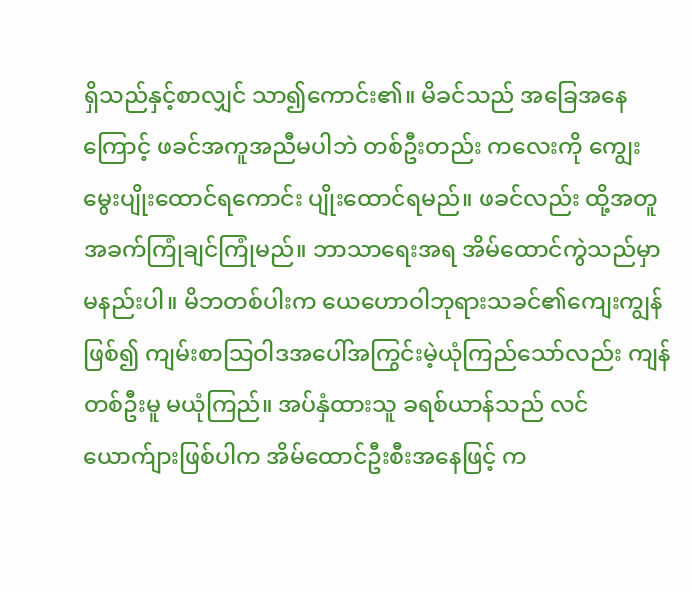ရှိသည်နှင့်စာလျှင် သာ၍ကောင်း၏။ မိခင်သည် အခြေအနေကြောင့် ဖခင်အကူအညီမပါဘဲ တစ်ဦးတည်း ကလေးကို ကျွေးမွေးပျိုးထောင်ရကောင်း ပျိုးထောင်ရမည်။ ဖခင်လည်း ထို့အတူ အခက်ကြုံချင်ကြုံမည်။ ဘာသာရေးအရ အိမ်ထောင်ကွဲသည်မှာ မနည်းပါ။ မိဘတစ်ပါးက ယေဟောဝါဘုရားသခင်၏ကျေးကျွန်ဖြစ်၍ ကျမ်းစာသြဝါဒအပေါ်အကြွင်းမဲ့ယုံကြည်သော်လည်း ကျန်တစ်ဦးမူ မယုံကြည်။ အပ်နှံထားသူ ခရစ်ယာန်သည် လင်ယောက်ျားဖြစ်ပါက အိမ်ထောင်ဦးစီးအနေဖြင့် က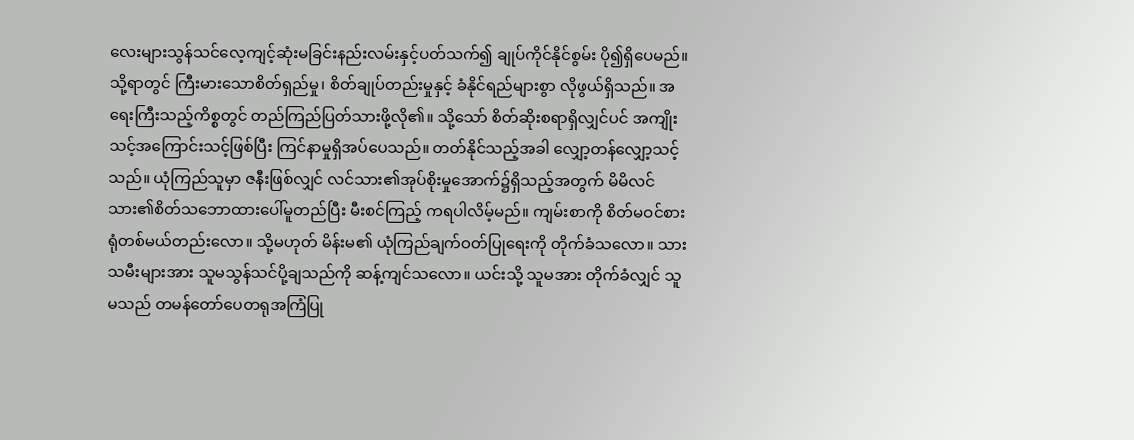လေးများသွန်သင်လေ့ကျင့်ဆုံးမခြင်းနည်းလမ်းနှင့်ပတ်သက်၍ ချုပ်ကိုင်နိုင်စွမ်း ပို၍ရှိပေမည်။ သို့ရာတွင် ကြီးမားသောစိတ်ရှည်မှု၊ စိတ်ချုပ်တည်းမှုနှင့် ခံနိုင်ရည်များစွာ လိုဖွယ်ရှိသည်။ အရေးကြီးသည့်ကိစ္စတွင် တည်ကြည်ပြတ်သားဖို့လို၏။ သို့သော် စိတ်ဆိုးစရာရှိလျှင်ပင် အကျိုးသင့်အကြောင်းသင့်ဖြစ်ပြီး ကြင်နာမှုရှိအပ်ပေသည်။ တတ်နိုင်သည့်အခါ လျှော့တန်လျှော့သင့်သည်။ ယုံကြည်သူမှာ ဇနီးဖြစ်လျှင် လင်သား၏အုပ်စိုးမှုအောက်၌ရှိသည့်အတွက် မိမိလင်သား၏စိတ်သဘောထားပေါ်မူတည်ပြီး မီးစင်ကြည့် ကရပါလိမ့်မည်။ ကျမ်းစာကို စိတ်မဝင်စားရုံတစ်မယ်တည်းလော။ သို့မဟုတ် မိန်းမ၏ ယုံကြည်ချက်ဝတ်ပြုရေးကို တိုက်ခံသလော။ သားသမီးများအား သူမသွန်သင်ပို့ချသည်ကို ဆန့်ကျင်သလော။ ယင်းသို့ သူမအား တိုက်ခံလျှင် သူမသည် တမန်တော်ပေတရုအကြံပြု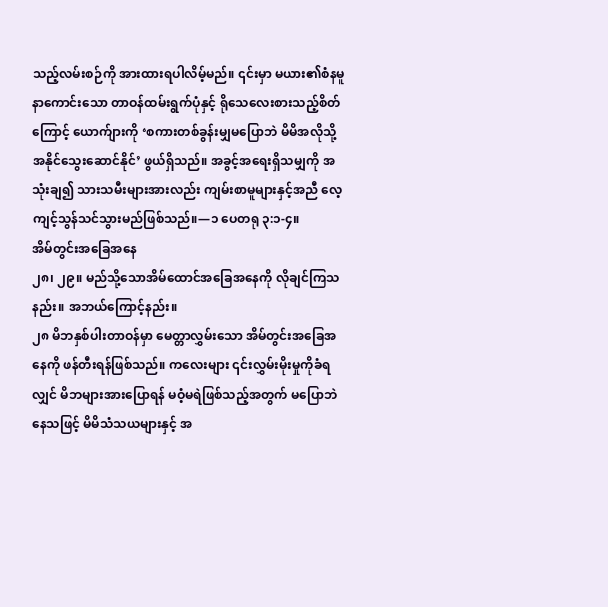သည့်လမ်းစဉ်ကို အားထားရပါလိမ့်မည်။ ၎င်းမှာ မယား၏စံနမူနာကောင်းသော တာဝန်ထမ်းရွက်ပုံနှင့် ရိုသေလေးစားသည့်စိတ်ကြောင့် ယောက်ျားကို ‘စကားတစ်ခွန်းမျှမပြောဘဲ မိမိအလိုသို့အနိုင်သွေးဆောင်နိုင်’ ဖွယ်ရှိသည်။ အခွင့်အရေးရှိသမျှကို အသုံးချ၍ သားသမီးများအားလည်း ကျမ်းစာမူများနှင့်အညီ လေ့ကျင့်သွန်သင်သွားမည်ဖြစ်သည်။—၁ ပေတရု ၃:၁-၄။
အိမ်တွင်းအခြေအနေ
၂၈၊ ၂၉။ မည်သို့သောအိမ်ထောင်အခြေအနေကို လိုချင်ကြသနည်း။ အဘယ်ကြောင့်နည်း။
၂၈ မိဘနှစ်ပါးတာဝန်မှာ မေတ္တာလွှမ်းသော အိမ်တွင်းအခြေအနေကို ဖန်တီးရန်ဖြစ်သည်။ ကလေးများ ၎င်းလွှမ်းမိုးမှုကိုခံရလျှင် မိဘများအားပြောရန် မဝံ့မရဲဖြစ်သည့်အတွက် မပြောဘဲနေသဖြင့် မိမိသံသယများနှင့် အ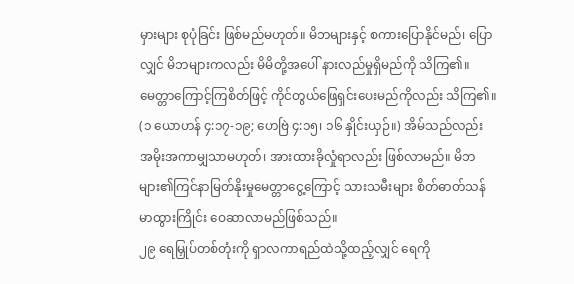မှားများ စုပုံခြင်း ဖြစ်မည်မဟုတ်။ မိဘများနှင့် စကားပြောနိုင်မည်၊ ပြောလျှင် မိဘများကလည်း မိမိတို့အပေါ် နားလည်မှုရှိမည်ကို သိကြ၏။ မေတ္တာကြောင့်ကြစိတ်ဖြင့် ကိုင်တွယ်ဖြေရှင်းပေးမည်ကိုလည်း သိကြ၏။ (၁ ယောဟန် ၄:၁၇-၁၉; ဟေဗြဲ ၄:၁၅၊ ၁၆ နှိုင်းယှဉ်။) အိမ်သည်လည်း အမိုးအကာမျှသာမဟုတ်၊ အားထားခိုလှုံရာလည်း ဖြစ်လာမည်။ မိဘများ၏ကြင်နာမြတ်နိုးမှုမေတ္တာငွေ့ကြောင့် သားသမီးများ စိတ်ဓာတ်သန်မာထွားကြိုင်း ဝေဆာလာမည်ဖြစ်သည်။
၂၉ ရေမြှုပ်တစ်တုံးကို ရှာလကာရည်ထဲသို့ထည့်လျှင် ရေကို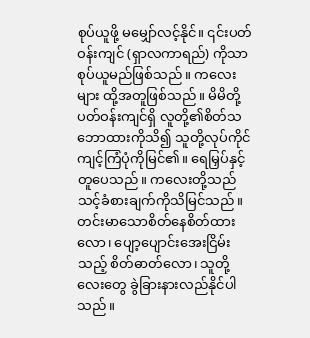စုပ်ယူဖို့ မမျှော်လင့်နိုင်။ ၎င်းပတ်ဝန်းကျင် (ရှာလကာရည်) ကိုသာ စုပ်ယူမည်ဖြစ်သည်။ ကလေးများ ထို့အတူဖြစ်သည်။ မိမိတို့ပတ်ဝန်းကျင်ရှိ လူတို့၏စိတ်သဘောထားကိုသိ၍ သူတို့လုပ်ကိုင်ကျင့်ကြံပုံကိုမြင်၏။ ရေမြှပ်နှင့်တူပေသည်။ ကလေးတို့သည် သင့်ခံစားချက်ကိုသိမြင်သည်။ တင်းမာသောစိတ်နေစိတ်ထားလော၊ ပျော့ပျောင်းအေးငြိမ်းသည့် စိတ်ဓာတ်လော၊ သူတို့လေးတွေ ခွဲခြားနားလည်နိုင်ပါသည်။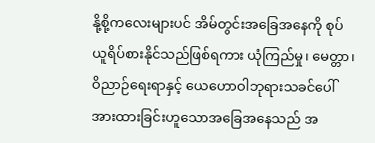နို့စို့ကလေးများပင် အိမ်တွင်းအခြေအနေကို စုပ်ယူရိပ်စားနိုင်သည်ဖြစ်ရကား ယုံကြည်မှု၊ မေတ္တာ၊ ဝိညာဉ်ရေးရာနှင့် ယေဟောဝါဘုရားသခင်ပေါ် အားထားခြင်းဟူသောအခြေအနေသည် အ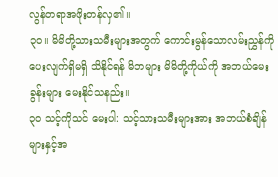လွန်တရာအဖိုးတန်လှ၏။
၃၀။ မိမိတို့သားသမီးများအတွက် ကောင်းမွန်သောလမ်းညွှန်ကို ပေးလျက်ရှိမရှိ သိနိုင်ရန် မိဘများ မိမိတို့ကိုယ်ကို အဘယ်မေးခွန်းများ မေးနိုင်သနည်း။
၃၀ သင့်ကိုသင် မေးပါ: သင့်သားသမီးများအား အဘယ်စံချိန်များနှင့်အ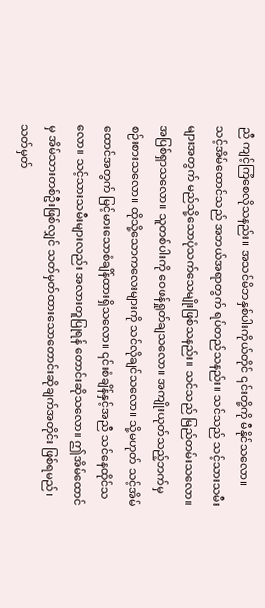ညီ ကျင့်ကြံစေလိုသနည်း။ အသင်မိဘနှစ်ပါးကိုယ်တိုင် ၎င်းတို့ကို မီနိုင်သလော။ သင့်အိမ်ထောင်သည် အဘယ်အရာတွက် ရပ်တည်သနည်း။ သင်သည် သင့်သားသမီးများအတွက် မည်သို့သောပုံသက်သေမျိုးဖြစ်သနည်း။ သင်သည် မြည်တမ်းသလော။ အပြစ်ရှာသလော။ သူတစ်ပါးကို ဝေဖန်ရှုတ်ချသလော။ အကျိုးယုတ်သည့်ဘက်မှ စဉ်းစားသလော။ ထိုသို့သောကလေးများကို သင်လိုချင်သလော။ သို့မဟုတ် သင့်အိမ်ထောင်အတွက် မြင့်မားသောစံချိန်ထားရှိသလော။ ၎င်းစံချိန်နှင့်အညီ သင်နေထိုင်သလော။ သင့်သားသမီးများလည်း အလားတူပြုရန် တောင်းဆိုသလော။ ဤအိမ်ထောင်မှ အိမ်သားတစ်ဦးဖြစ်လျှင် သတ်မှတ်ထားသောတောင်းဆိုချက်အတိုင်း ဖြစ်ရမည်၊ သတ်မှတ်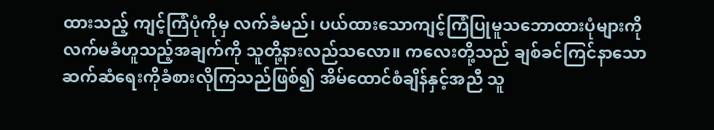ထားသည့် ကျင့်ကြံပုံကိုမှ လက်ခံမည်၊ ပယ်ထားသောကျင့်ကြံပြုမူသဘောထားပုံများကို လက်မခံဟူသည့်အချက်ကို သူတို့နားလည်သလော။ ကလေးတို့သည် ချစ်ခင်ကြင်နာသောဆက်ဆံရေးကိုခံစားလိုကြသည်ဖြစ်၍ အိမ်ထောင်စံချိန်နှင့်အညီ သူ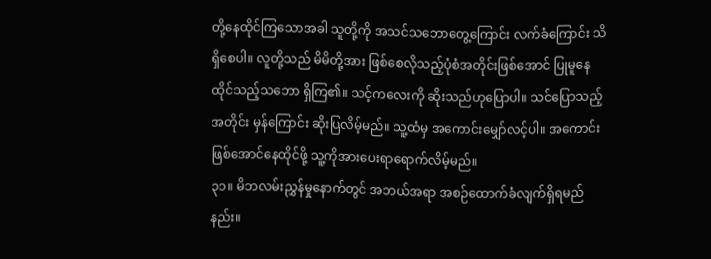တို့နေထိုင်ကြသောအခါ သူတို့ကို အသင်သဘောတွေ့ကြောင်း လက်ခံကြောင်း သိရှိစေပါ။ လူတို့သည် မိမိတို့အား ဖြစ်စေလိုသည့်ပုံစံအတိုင်းဖြစ်အောင် ပြုမူနေထိုင်သည့်သဘော ရှိကြ၏။ သင့်ကလေးကို ဆိုးသည်ဟုပြောပါ။ သင်ပြောသည့်အတိုင်း မှန်ကြောင်း ဆိုးပြလိမ့်မည်။ သူ့ထံမှ အကောင်းမျှော်လင့်ပါ။ အကောင်းဖြစ်အောင်နေထိုင်ဖို့ သူ့ကိုအားပေးရာရောက်လိမ့်မည်။
၃၁။ မိဘလမ်းညွှန်မှုနောက်တွင် အဘယ်အရာ အစဉ်ထောက်ခံလျက်ရှိရမည်နည်း။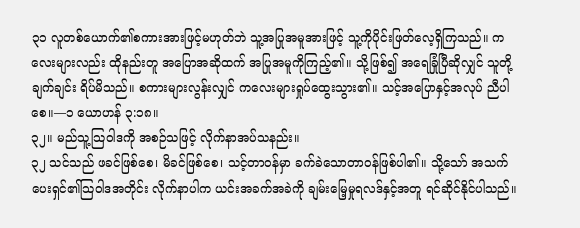၃၁ လူတစ်ယောက်၏စကားအားဖြင့်မဟုတ်ဘဲ သူ့အပြုအမူအားဖြင့် သူ့ကိုပိုင်းဖြတ်လေ့ရှိကြသည်။ ကလေးများလည်း ထိုနည်းတူ အပြောအဆိုထက် အပြုအမူကိုကြည့်၏။ သို့ဖြစ်၍ အရေခြုံပြီဆိုလျှင် သူတို့ချက်ချင်း ရိပ်မိသည်။ စကားများလွန်းလျှင် ကလေးများရှုပ်ထွေးသွား၏။ သင့်အပြောနှင့်အလုပ် ညီပါစေ။—၁ ယောဟန် ၃:၁၈။
၃၂။ မည်သူ့သြဝါဒကို အစဉ်သဖြင့် လိုက်နာအပ်သနည်း။
၃၂ သင်သည် ဖခင်ဖြစ်စေ၊ မိခင်ဖြစ်စေ၊ သင့်တာဝန်မှာ ခက်ခဲသောတာဝန်ဖြစ်ပါ၏။ သို့သော် အသက်ပေးရှင်၏သြဝါဒအတိုင်း လိုက်နာပါက ယင်းအခက်အခဲကို ချမ်းမြေ့မှုရလဒ်နှင့်အတူ ရင်ဆိုင်နိုင်ပါသည်။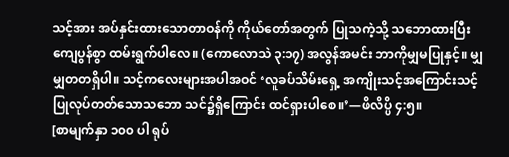သင့်အား အပ်နှင်းထားသောတာဝန်ကို ကိုယ်တော်အတွက် ပြုသကဲ့သို့ သဘောထားပြီး ကျေပွန်စွာ ထမ်းရွက်ပါလေ။ (ကောလောသဲ ၃:၁၇) အလွန်အမင်း ဘာကိုမျှမပြုနှင့်။ မျှမျှတတရှိပါ။ သင့်ကလေးများအပါအဝင် ‘လူခပ်သိမ်းရှေ့ အကျိုးသင့်အကြောင်းသင့် ပြုလုပ်တတ်သောသဘော သင်၌ရှိကြောင်း ထင်ရှားပါစေ။’—ဖိလိပ္ပိ ၄:၅။
[စာမျက်နှာ ၁၀၀ ပါ ရုပ်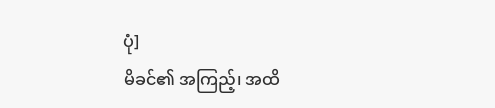ပုံ]
မိခင်၏ အကြည့်၊ အထိ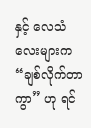နှင့် လေသံလေးများက “ချစ်လိုက်တာကွာ” ဟု ရင်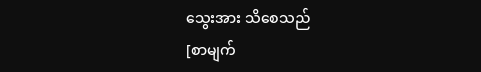သွေးအား သိစေသည်
[စာမျက်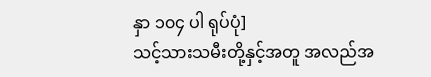နှာ ၁၀၄ ပါ ရုပ်ပုံ]
သင့်သားသမီးတို့နှင့်အတူ အလည်အ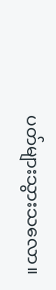ပတ်များသွားသလော။